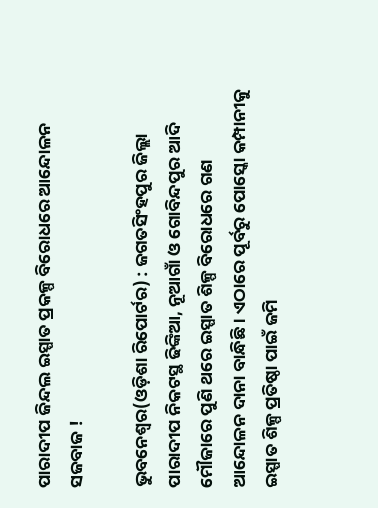ପାରାଦୀପ ଜିନ୍ଦଲ ଇସ୍ପାତ ପ୍ରକଳ୍ପ ବିରୋଧରେ ଆନ୍ଦୋଳନ ସଜବାଜ !

ଭୁବନେଶ୍ୱର(ଓଡ଼ିଶା ରିପୋର୍ଟର) : ଜଗତସିଂହପୁର ଜିଲ୍ଲା ପାରାଦୀପ ନିକଟସ୍ଥ ଢିଙ୍କିଆ, ନୂଆଗାଁ ଓ ଗୋବିନ୍ଦପୁର ଆଦି ମୌଜାରେ ପୁଣି ଥରେ ଇସ୍ପାତ ଶିଳ୍ପ ବିରୋଧରେ ଗଣ ଆନ୍ଦୋଳନ ଦାନା ବାନ୍ଧିଛି। ଏଠାରେ ପୂର୍ବରୁ ପୋସ୍କୋ କମ୍ପାନୀକୁ ଇସ୍ପାତ ଶିଳ୍ପ ପ୍ରତିଷ୍ଠା ପାଇଁ ଜମି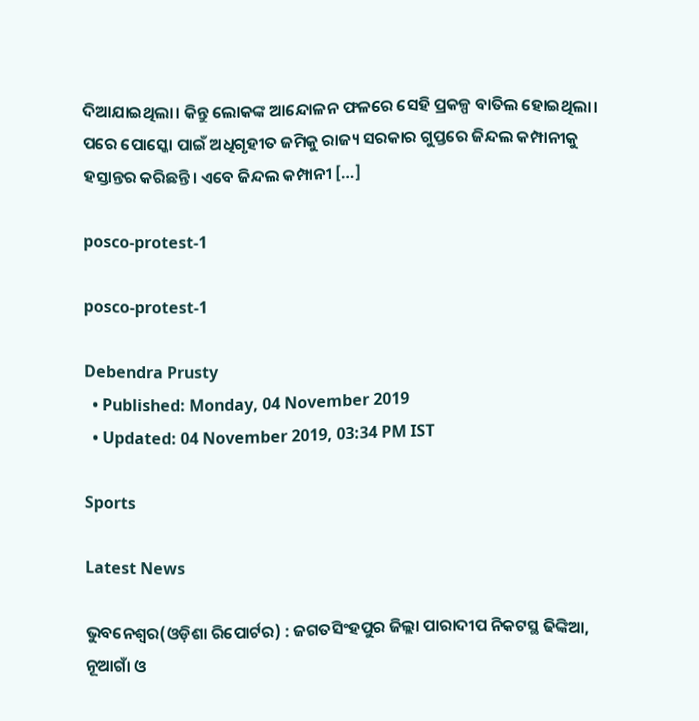ଦିଆଯାଇଥିଲା। କିନ୍ତୁ ଲୋକଙ୍କ ଆନ୍ଦୋଳନ ଫଳରେ ସେହି ପ୍ରକଳ୍ପ ବାତିଲ ହୋଇଥିଲା। ପରେ ପୋସ୍କୋ ପାଇଁ ଅଧିଗୃହୀତ ଜମିକୁ ରାଜ୍ୟ ସରକାର ଗୁପ୍ତରେ ଜିନ୍ଦଲ କମ୍ପାନୀକୁ ହସ୍ତାନ୍ତର କରିଛନ୍ତି। ଏବେ ଜିନ୍ଦଲ କମ୍ପାନୀ […]

posco-protest-1

posco-protest-1

Debendra Prusty
  • Published: Monday, 04 November 2019
  • Updated: 04 November 2019, 03:34 PM IST

Sports

Latest News

ଭୁବନେଶ୍ୱର(ଓଡ଼ିଶା ରିପୋର୍ଟର) : ଜଗତସିଂହପୁର ଜିଲ୍ଲା ପାରାଦୀପ ନିକଟସ୍ଥ ଢିଙ୍କିଆ, ନୂଆଗାଁ ଓ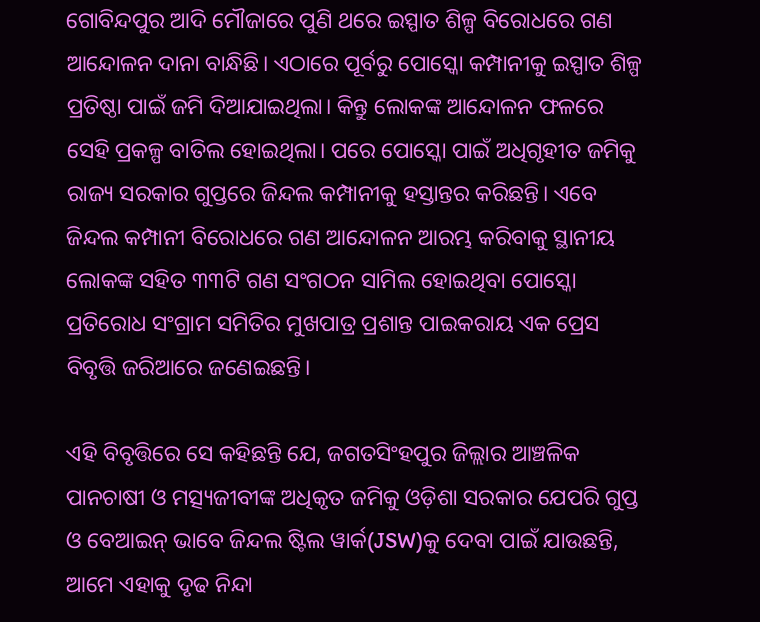ଗୋବିନ୍ଦପୁର ଆଦି ମୌଜାରେ ପୁଣି ଥରେ ଇସ୍ପାତ ଶିଳ୍ପ ବିରୋଧରେ ଗଣ ଆନ୍ଦୋଳନ ଦାନା ବାନ୍ଧିଛି। ଏଠାରେ ପୂର୍ବରୁ ପୋସ୍କୋ କମ୍ପାନୀକୁ ଇସ୍ପାତ ଶିଳ୍ପ ପ୍ରତିଷ୍ଠା ପାଇଁ ଜମି ଦିଆଯାଇଥିଲା। କିନ୍ତୁ ଲୋକଙ୍କ ଆନ୍ଦୋଳନ ଫଳରେ ସେହି ପ୍ରକଳ୍ପ ବାତିଲ ହୋଇଥିଲା। ପରେ ପୋସ୍କୋ ପାଇଁ ଅଧିଗୃହୀତ ଜମିକୁ ରାଜ୍ୟ ସରକାର ଗୁପ୍ତରେ ଜିନ୍ଦଲ କମ୍ପାନୀକୁ ହସ୍ତାନ୍ତର କରିଛନ୍ତି। ଏବେ ଜିନ୍ଦଲ କମ୍ପାନୀ ବିରୋଧରେ ଗଣ ଆନ୍ଦୋଳନ ଆରମ୍ଭ କରିବାକୁ ସ୍ଥାନୀୟ ଲୋକଙ୍କ ସହିତ ୩୩ଟି ଗଣ ସଂଗଠନ ସାମିଲ ହୋଇଥିବା ପୋସ୍କୋ ପ୍ରତିରୋଧ ସଂଗ୍ରାମ ସମିତିର ମୁଖପାତ୍ର ପ୍ରଶାନ୍ତ ପାଇକରାୟ ଏକ ପ୍ରେସ ବିବୃତ୍ତି ଜରିଆରେ ଜଣେଇଛନ୍ତି।

ଏହି ବିବୃତ୍ତିରେ ସେ କହିଛନ୍ତି ଯେ, ଜଗତସିଂହପୁର ଜିଲ୍ଲାର ଆଞ୍ଚଳିକ ପାନଚାଷୀ ଓ ମତ୍ସ୍ୟଜୀବୀଙ୍କ ଅଧିକୃତ ଜମିକୁ ଓଡ଼ିଶା ସରକାର ଯେପରି ଗୁପ୍ତ ଓ ବେଆଇନ୍ ଭାବେ ଜିନ୍ଦଲ ଷ୍ଟିଲ ୱାର୍କ(JSW)କୁ ଦେବା ପାଇଁ ଯାଉଛନ୍ତି, ଆମେ ଏହାକୁ ଦୃଢ ନିନ୍ଦା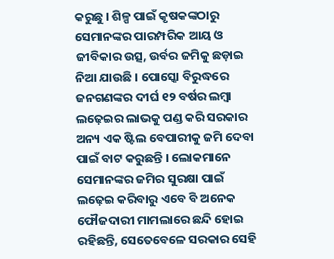କରୁଛୁ । ଶିଳ୍ପ ପାଇଁ କୃଷକଙ୍କଠାରୁ ସେମାନଙ୍କର ପାରମ୍ପରିକ ଆୟ ଓ ଜୀବିକାର ଉତ୍ସ, ଉର୍ବର ଜମିକୁ ଛଡ଼ାଇ ନିଆ ଯାଉଛି । ପୋସ୍କୋ ବିରୁଦ୍ଧରେ ଜନଗଣଙ୍କର ଦୀର୍ଘ ୧୨ ବର୍ଷର ଲମ୍ବା ଲଢ଼େଇର ଲାଭକୁ ପଣ୍ଡ କରି ସରକାର ଅନ୍ୟ ଏକ ଷ୍ଟିଲ ବେପାରୀକୁ ଜମି ଦେବା ପାଇଁ ବାଟ କରୁଛନ୍ତି । ଲୋକମାନେ ସେମାନଙ୍କର ଜମିର ସୁରକ୍ଷା ପାଇଁ ଲଢ଼େଇ କରିବାରୁ ଏବେ ବି ଅନେକ ଫୌଜଦାରୀ ମାମଲାରେ ଛନ୍ଦି ହୋଇ ରହିଛନ୍ତି, ସେତେବେଳେ ସରକାର ସେହି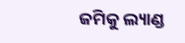ଜମିକୁ ଲ୍ୟାଣ୍ଡ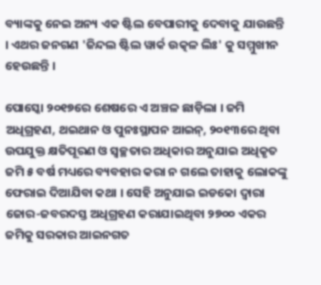ବ୍ୟାଙ୍କକୁ ନେଇ ଅନ୍ୟ ଏକ ଷ୍ଟିଲ ବେପାରୀକୁ ଦେବାକୁ ଯାଉଛନ୍ତି । ଏଥର ଜନଗଣ 'ଜିନ୍ଦଲ ଷ୍ଟିଲ ୱାର୍କ ଉତ୍କଳ ଲିଃ' କୁ ସମ୍ମୁଖୀନ ହେଉଛନ୍ତି ।

ପୋସ୍କୋ ୨୦୧୭ରେ ଶେଷରେ ଏ ଅଞ୍ଚଳ ଛାଡ଼ିଲା । ଜମି ଅଧିଗ୍ରହଣ, ଥଇଥାନ ଓ ପୁନଃସ୍ଥାପନ ଆଇନ୍, ୨୦୧୩ରେ ଥିବା ଉପଯୁକ୍ତ କ୍ଷତିପୂରଣ ଓ ସ୍ୱଚ୍ଛତାର ଅଧିକାର ଅନୁଯାଇ ଅଧିକୃତ ଜମି ୫ ବର୍ଷ ମଧ୍ୟରେ ବ୍ୟବହାର କରା ନ ଗଲେ ତାହାକୁ ଲୋକଙ୍କୁ ଫେରାଇ ଦିଆଯିବା କଥା । ସେହି ଅନୁଯାଇ ଇଡକୋ ଦ୍ୱାରା ଜୋର-ଜବରଦସ୍ତ ଅଧିଗ୍ରହଣ କରାଯାଇଥିବା ୨୭୦୦ ଏକର ଜମିକୁ ସରକାର ଆଇନଗତ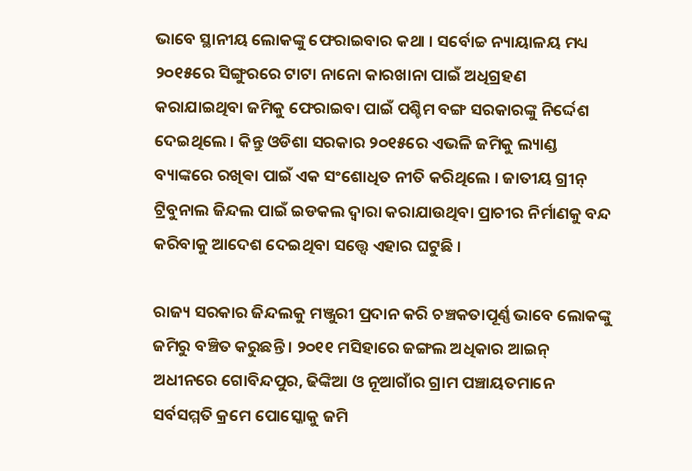ଭାବେ ସ୍ଥାନୀୟ ଲୋକଙ୍କୁ ଫେରାଇବାର କଥା । ସର୍ବୋଚ୍ଚ ନ୍ୟାୟାଳୟ ମଧ୍ୟ ୨୦୧୫ରେ ସିଙ୍ଗୁରରେ ଟାଟା ନାନୋ କାରଖାନା ପାଇଁ ଅଧିଗ୍ରହଣ କରାଯାଇଥିବା ଜମିକୁ ଫେରାଇବା ପାଇଁ ପଶ୍ଚିମ ବଙ୍ଗ ସରକାରଙ୍କୁ ନିର୍ଦ୍ଦେଶ ଦେଇଥିଲେ । କିନ୍ତୁ ଓଡିଶା ସରକାର ୨୦୧୫ରେ ଏଭଳି ଜମିକୁ ଲ୍ୟାଣ୍ଡ ବ୍ୟାଙ୍କରେ ରଖିଵା ପାଇଁ ଏକ ସଂଶୋଧିତ ନୀତି କରିଥିଲେ । ଜାତୀୟ ଗ୍ରୀନ୍ ଟ୍ରିବୁନାଲ ଜିନ୍ଦଲ ପାଇଁ ଇଡକଲ ଦ୍ୱାରା କରାଯାଉଥିବା ପ୍ରାଚୀର ନିର୍ମାଣକୁ ବନ୍ଦ କରିବାକୁ ଆଦେଶ ଦେଇଥିବା ସତ୍ତ୍ୱେ ଏହାର ଘଟୁଛି ।

ରାଜ୍ୟ ସରକାର ଜିନ୍ଦଲକୁ ମଞ୍ଜୁରୀ ପ୍ରଦାନ କରି ଚଞ୍ଚକତାପୂର୍ଣ୍ଣ ଭାବେ ଲୋକଙ୍କୁ ଜମିରୁ ବଞ୍ଚିତ କରୁଛନ୍ତି । ୨୦୧୧ ମସିହାରେ ଜଙ୍ଗଲ ଅଧିକାର ଆଇନ୍ ଅଧୀନରେ ଗୋବିନ୍ଦପୁର, ଢିଙ୍କିଆ ଓ ନୂଆଗାଁର ଗ୍ରାମ ପଞ୍ଚାୟତମାନେ ସର୍ବସମ୍ମତି କ୍ରମେ ପୋସ୍କୋକୁ ଜମି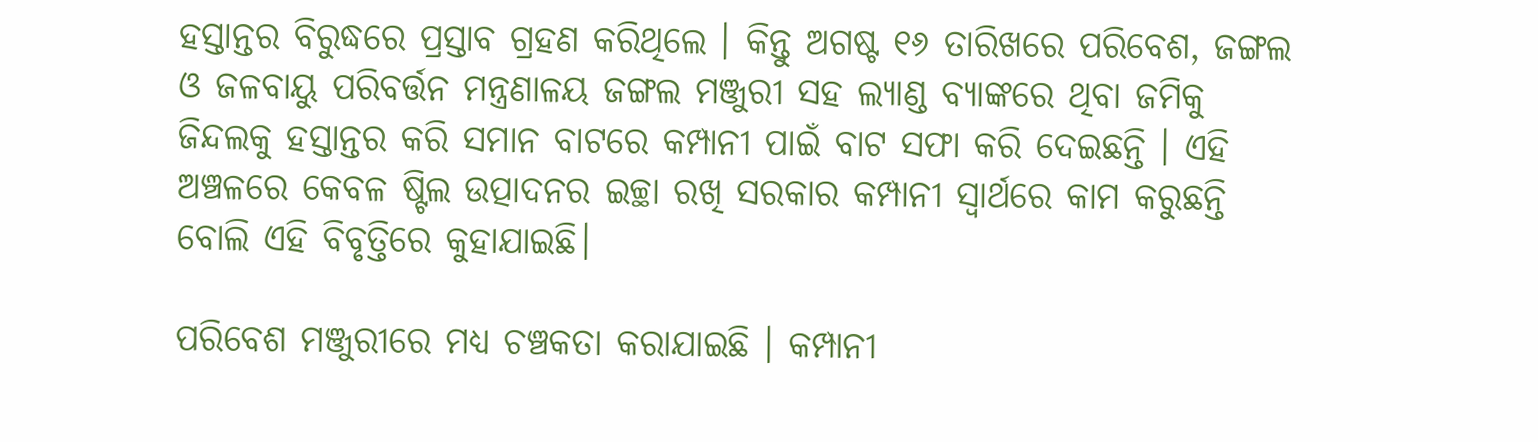ହସ୍ତାନ୍ତର ବିରୁଦ୍ଧରେ ପ୍ରସ୍ତାବ ଗ୍ରହଣ କରିଥିଲେ । କିନ୍ତୁ ଅଗଷ୍ଟ ୧୬ ତାରିଖରେ ପରିବେଶ, ଜଙ୍ଗଲ ଓ ଜଳବାୟୁ ପରିବର୍ତ୍ତନ ମନ୍ତ୍ରଣାଳୟ ଜଙ୍ଗଲ ମଞ୍ଜୁରୀ ସହ ଲ୍ୟାଣ୍ଡ ବ୍ୟାଙ୍କରେ ଥିବା ଜମିକୁ ଜିନ୍ଦଲକୁ ହସ୍ତାନ୍ତର କରି ସମାନ ବାଟରେ କମ୍ପାନୀ ପାଇଁ ବାଟ ସଫା କରି ଦେଇଛନ୍ତି । ଏହି ଅଞ୍ଚଳରେ କେବଳ ଷ୍ଟିଲ ଉତ୍ପାଦନର ଇଚ୍ଛା ରଖି ସରକାର କମ୍ପାନୀ ସ୍ୱାର୍ଥରେ କାମ କରୁଛନ୍ତି ବୋଲି ଏହି ବିବୃତ୍ତିରେ କୁହାଯାଇଛି।

ପରିବେଶ ମଞ୍ଜୁରୀରେ ମଧ୍ୟ ଚଞ୍ଚକତା କରାଯାଇଛି । କମ୍ପାନୀ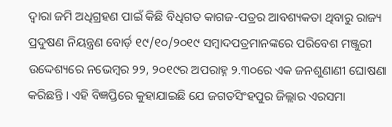ଦ୍ୱାରା ଜମି ଅଧିଗ୍ରହଣ ପାଇଁ କିଛି ବିଧିଗତ କାଗଜ-ପତ୍ରର ଆବଶ୍ୟକତା ଥିବାରୁ ରାଜ୍ୟ ପ୍ରଦୁଷଣ ନିୟନ୍ତ୍ରଣ ବୋର୍ଡ଼ ୧୯/୧୦/୨୦୧୯ ସମ୍ବାଦପତ୍ରମାନଙ୍କରେ ପରିବେଶ ମଞ୍ଜୁରୀ ଉଦ୍ଦେଶ୍ୟରେ ନଭେମ୍ବର ୨୨, ୨୦୧୯ର ଅପରାହ୍ନ ୨.୩୦ରେ ଏକ ଜନଶୁଣାଣୀ ଘୋଷଣା କରିଛନ୍ତି । ଏହି ବିଜ୍ଞପ୍ତିରେ କୁହାଯାଇଛି ଯେ ଜଗତସିଂହପୁର ଜିଲ୍ଲାର ଏରସମା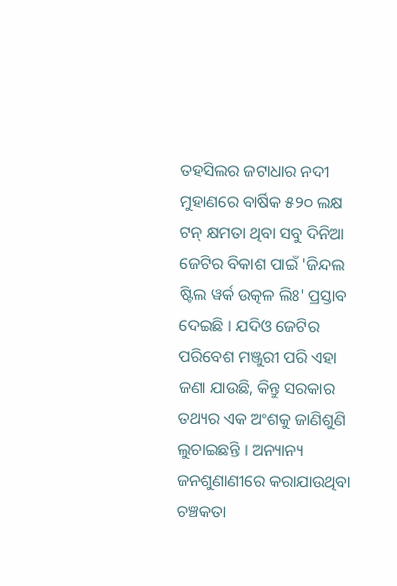ତହସିଲର ଜଟାଧାର ନଦୀ ମୁହାଣରେ ବାର୍ଷିକ ୫୨୦ ଲକ୍ଷ ଟନ୍ କ୍ଷମତା ଥିବା ସବୁ ଦିନିଆ ଜେଟିର ବିକାଶ ପାଇଁ 'ଜିନ୍ଦଲ ଷ୍ଟିଲ ୱର୍କ ଉତ୍କଳ ଲିଃ' ପ୍ରସ୍ତାବ ଦେଇଛି । ଯଦିଓ ଜେଟିର ପରିବେଶ ମଞ୍ଜୁରୀ ପରି ଏହା ଜଣା ଯାଉଛି, କିନ୍ତୁ ସରକାର ତଥ୍ୟର ଏକ ଅଂଶକୁ ଜାଣିଶୁଣି ଲୁଚାଇଛନ୍ତି । ଅନ୍ୟାନ୍ୟ ଜନଶୁଣାଣୀରେ କରାଯାଉଥିବା ଚଞ୍ଚକତା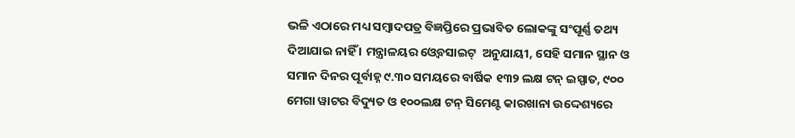ଭଳି ଏଠାରେ ମଧ୍ୟ ସମ୍ବାଦପତ୍ର ବିଜ୍ଞପ୍ତିରେ ପ୍ରଭାବିତ ଲୋକଙ୍କୁ ସଂପୂର୍ଣ୍ଣ ତଥ୍ୟ ଦିଆଯାଇ ନାହିଁ । ମନ୍ତ୍ରାଳୟର ଓ୍ୱେବସାଇଟ୍  ଅନୁଯାୟୀ, ସେହି ସମାନ ସ୍ଥାନ ଓ ସମାନ ଦିନର ପୂର୍ବାହ୍ନ ୯.୩୦ ସମୟରେ ବାର୍ଷିକ ୧୩୨ ଲକ୍ଷ ଟନ୍ ଇସ୍ପାତ, ୯୦୦ ମେଗା ୱାଟର ବିଦ୍ୟୁତ ଓ ୧୦୦ଲକ୍ଷ ଟନ୍ ସିମେଣ୍ଟ କାରଖାନା ଉଦ୍ଦେଶ୍ୟରେ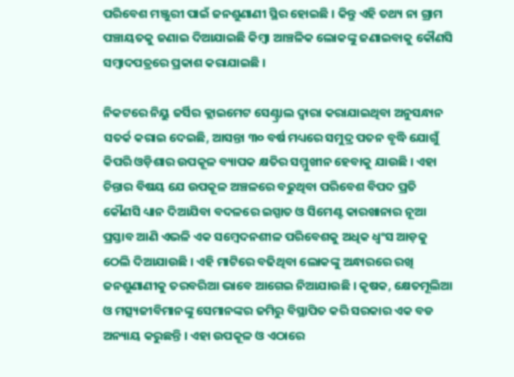ପରିବେଶ ମଞ୍ଜୁରୀ ପାଇଁ ଜନଶୁଣାଣୀ ସ୍ଥିର ହୋଇଛି । କିନ୍ତୁ ଏହି ତଥ୍ୟ ନା ଗ୍ରାମ ପଞ୍ଚାୟତକୁ ଜଣାଇ ଦିଆଯାଇଛି କିମ୍ବା ଆଞ୍ଚଳିକ ଲୋକଙ୍କୁ ଜଣାଇବାକୁ କୌଣସି ସମ୍ବାଦପତ୍ରରେ ପ୍ରକାଶ କରାଯାଇଛି ।

ନିକଟରେ ନିୟୁ ଜର୍ସିର କ୍ଲାଇମେଟ ସେଣ୍ଟ୍ରାଲ ଦ୍ୱାରା କରାଯାଇଥିବା ଅନୁସନ୍ଧାନ ସତର୍କ କରାଇ ଦେଇଛି, ଆସନ୍ତା ୩୦ ବର୍ଷ ମଧ୍ୟରେ ସମୁଦ୍ର ପତନ ବୃଦ୍ଧି ଯୋଗୁଁ କିପରି ଓଡ଼ିଶାର ଉପକୂଳ ବ୍ୟାପକ କ୍ଷତିର ସମ୍ମୁଖୀନ ହେବାକୁ ଯାଉଛି । ଏହା ଚିନ୍ତାର ବିଷୟ ଯେ ଉପକୂଳ ଅଞ୍ଚଳରେ ବଢୁଥିବା ପରିବେଶ ବିପଦ ପ୍ରତି କୌଣସି ଧ୍ୟାନ ଦିଆଯିବା ବଦଳରେ ଇସ୍ପାତ ଓ ସିମେଣ୍ଟ କାରଖାନାର ନୂଆ ପ୍ରସ୍ତାବ ଆଣି ଏଭଳି ଏକ ସମ୍ବେଦନଶୀଳ ପରିବେଶକୁ ଅଧିକ ଧ୍ୱଂସ ଆଡ଼କୁ ଠେଲି ଦିଆଯାଉଛି । ଏହି ମାଟିରେ ବଢିଥିବା ଲୋକଙ୍କୁ ଅନ୍ଧାରରେ ରଖି ଜନଶୁଣାଣୀକୁ ତରବରିଆ ଭାବେ ଆଗେଇ ନିଆଯାଉଛି । କୃଷକ, କ୍ଷେତମୂଲିଆ ଓ ମତ୍ସ୍ୟଜୀବିମାନଙ୍କୁ ସେମାନଙ୍କର ଜମିରୁ ବିସ୍ଥାପିତ କରି ସରକାର ଏକ ବଡ ଅନ୍ୟାୟ କରୁଛନ୍ତି । ଏହା ଉପକୂଳ ଓ ଏଠାରେ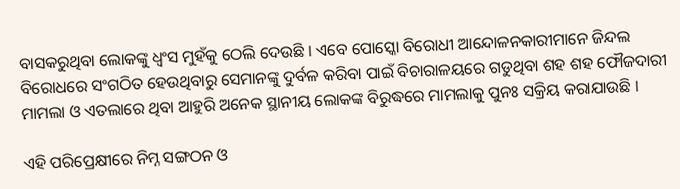ବାସକରୁଥିବା ଲୋକଙ୍କୁ ଧ୍ୱଂସ ମୁହଁକୁ ଠେଲି ଦେଉଛି । ଏବେ ପୋସ୍କୋ ବିରୋଧୀ ଆନ୍ଦୋଳନକାରୀମାନେ ଜିନ୍ଦଲ ବିରୋଧରେ ସଂଗଠିତ ହେଉଥିବାରୁ ସେମାନଙ୍କୁ ଦୁର୍ବଳ କରିବା ପାଇଁ ବିଚାରାଳୟରେ ଗଡୁଥିବା ଶହ ଶହ ଫୌଜଦାରୀ ମାମଲା ଓ ଏତଲାରେ ଥିବା ଆହୁରି ଅନେକ ସ୍ଥାନୀୟ ଲୋକଙ୍କ ବିରୁଦ୍ଧରେ ମାମଲାକୁ ପୁନଃ ସକ୍ରିୟ କରାଯାଉଛି ।

ଏହି ପରିପ୍ରେକ୍ଷୀରେ ନିମ୍ନ ସଙ୍ଗଠନ ଓ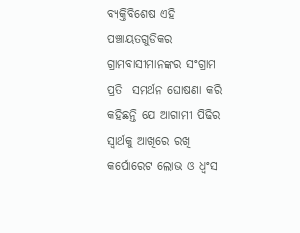ବ୍ୟକ୍ତିବିଶେଷ ଏହି ପଞ୍ଚାୟତଗୁଡିକର ଗ୍ରାମବାସୀମାନଙ୍କର ସଂଗ୍ରାମ ପ୍ରତି  ସମର୍ଥନ ଘୋଷଣା କରି କହିଛନ୍ତି ଯେ ଆଗାମୀ ପିଢିର ସ୍ୱାର୍ଥକୁ ଆଖିରେ ରଖି କର୍ପୋରେଟ ଲୋଭ ଓ ଧ୍ୱଂସ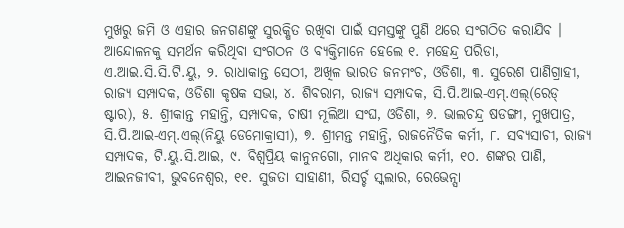ମୁଖରୁ ଜମି ଓ ଏହାର ଜନଗଣଙ୍କୁ ସୁରକ୍ଷିତ ରଖିବା ପାଇଁ ସମସ୍ତଙ୍କୁ ପୁଣି ଥରେ ସଂଗଠିତ କରାଯିବ । ଆନ୍ଦୋଳନକୁ ସମର୍ଥନ କରିଥିବା ସଂଗଠନ ଓ ବ୍ୟକ୍ତିମାନେ ହେଲେ ୧. ମହେନ୍ଦ୍ର ପରିଡା, ଏ.ଆଇ.ସି.ସି.ଟି.ୟୁ, ୨. ରାଧାକାନ୍ତ ସେଠୀ, ଅଖିଳ ଭାରତ ଜନମଂଚ, ଓଡିଶା, ୩. ସୁରେଶ ପାଣିଗ୍ରାହୀ, ରାଜ୍ୟ ସମ୍ପାଦକ, ଓଡିଶା କୃଷକ ସଭା, ୪. ଶିବରାମ, ରାଜ୍ୟ ସମ୍ପାଦକ, ସି.ପି.ଆଇ-ଏମ୍.ଏଲ୍(ରେଡ୍ ଷ୍ଟାର), ୫. ଶ୍ରୀକାନ୍ତ ମହାନ୍ତି, ସମ୍ପାଦକ, ଚାଷୀ ମୂଲିଆ ସଂଘ, ଓଡିଶା, ୬. ଭାଲଚନ୍ଦ୍ର ଷଡଙ୍ଗୀ, ମୁଖପାତ୍ର, ସି.ପି.ଆଇ-ଏମ୍.ଏଲ୍(ନିୟୁ ଡେମୋକ୍ରାସୀ), ୭. ଶ୍ରୀମନ୍ତ ମହାନ୍ତି, ରାଜନୈତିକ କର୍ମୀ, ୮. ସବ୍ୟସାଚୀ, ରାଜ୍ୟ ସମ୍ପାଦକ, ଟି.ୟୁ.ସି.ଆଇ, ୯. ବିଶ୍ୱପ୍ରିୟ କାନୁନଗୋ, ମାନବ ଅଧିକାର କର୍ମୀ, ୧୦. ଶଙ୍କର ପାଣି, ଆଇନଜୀବୀ, ଭୁବନେଶ୍ୱର, ୧୧. ସୁଜତା ସାହାଣୀ, ରିସର୍ଚ୍ଚ ସ୍କଲାର, ରେଭେନ୍ସା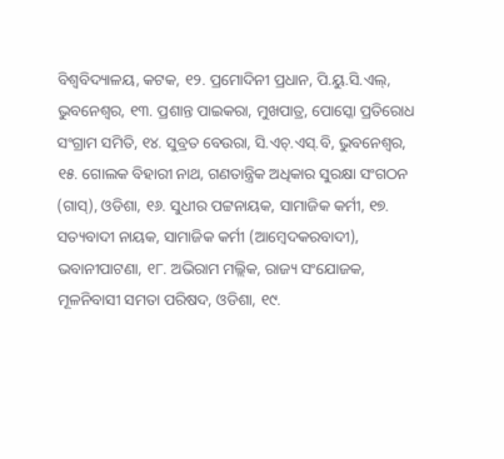ବିଶ୍ୱବିଦ୍ୟାଳୟ, କଟକ, ୧୨. ପ୍ରମୋଦିନୀ ପ୍ରଧାନ, ପି.ୟୁ.ସି.ଏଲ୍, ଭୁବନେଶ୍ୱର, ୧୩. ପ୍ରଶାନ୍ତ ପାଇକରା, ମୁଖପାତ୍ର, ପୋସ୍କୋ ପ୍ରତିରୋଧ ସଂଗ୍ରାମ ସମିତି, ୧୪. ସୁବ୍ରତ ବେଉରା, ସି.ଏଚ୍.ଏସ୍.ବି, ଭୁବନେଶ୍ୱର, ୧୫. ଗୋଲକ ବିହାରୀ ନାଥ, ଗଣତାନ୍ତ୍ରିକ ଅଧିକାର ସୁରକ୍ଷା ସଂଗଠନ (ଗାସ୍), ଓଡିଶା, ୧୬. ସୁଧୀର ପଟ୍ଟନାୟକ, ସାମାଜିକ କର୍ମୀ, ୧୭. ସତ୍ୟବାଦୀ ନାୟକ, ସାମାଜିକ କର୍ମୀ (ଆମ୍ବେଦକରବାଦୀ), ଭବାନୀପାଟଣା, ୧୮. ଅଭିରାମ ମଲ୍ଲିକ, ରାଜ୍ୟ ସଂଯୋଜକ, ମୂଳନିବାସୀ ସମତା ପରିଷଦ, ଓଡିଶା, ୧୯.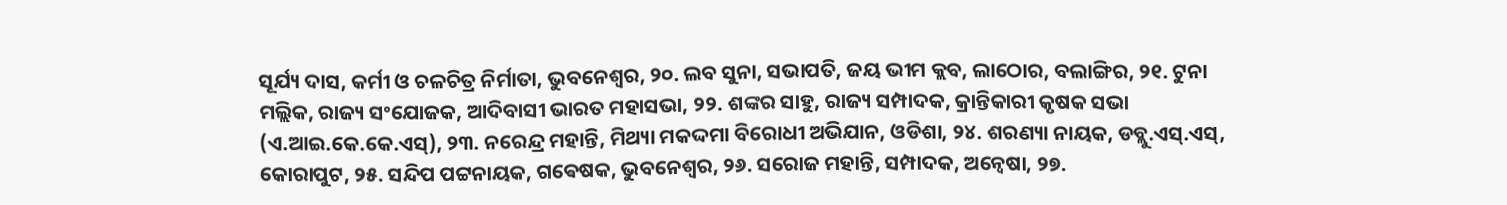ସୂର୍ଯ୍ୟ ଦାସ, କର୍ମୀ ଓ ଚଳଚିତ୍ର ନିର୍ମାତା, ଭୁବନେଶ୍ୱର, ୨୦. ଲବ ସୁନା, ସଭାପତି, ଜୟ ଭୀମ କ୍ଲବ, ଲାଠୋର, ବଲାଙ୍ଗିର, ୨୧. ଟୁନା ମଲ୍ଲିକ, ରାଜ୍ୟ ସଂଯୋଜକ, ଆଦିବାସୀ ଭାରତ ମହାସଭା, ୨୨. ଶଙ୍କର ସାହୁ, ରାଜ୍ୟ ସମ୍ପାଦକ, କ୍ରାନ୍ତିକାରୀ କୃଷକ ସଭା (ଏ.ଆଇ.କେ.କେ.ଏସ୍), ୨୩. ନରେନ୍ଦ୍ର ମହାନ୍ତି, ମିଥ୍ୟା ମକଦ୍ଦମା ବିରୋଧୀ ଅଭିଯାନ, ଓଡିଶା, ୨୪. ଶରଣ୍ୟା ନାୟକ, ଡବ୍ଲୁ.ଏସ୍.ଏସ୍, କୋରାପୁଟ, ୨୫. ସନ୍ଦିପ ପଟ୍ଟନାୟକ, ଗଵେଷକ, ଭୁବନେଶ୍ୱର, ୨୬. ସରୋଜ ମହାନ୍ତି, ସମ୍ପାଦକ, ଅନ୍ୱେଷା, ୨୭.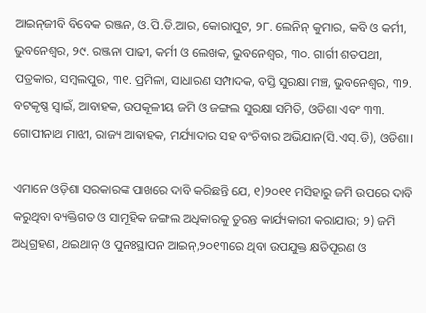ଆଇନ୍‌ଜୀବି ବିବେକ ରଞ୍ଜନ, ଓ.ପି.ଡି.ଆର, କୋରାପୁଟ, ୨୮. ଲେନିନ୍ କୁମାର, କବି ଓ କର୍ମୀ, ଭୁବନେଶ୍ୱର, ୨୯. ରଞ୍ଜନା ପାଢୀ, କର୍ମୀ ଓ ଲେଖକ, ଭୁବନେଶ୍ୱର, ୩୦. ଗାର୍ଗୀ ଶତପଥୀ, ପତ୍ରକାର, ସମ୍ବଲପୁର, ୩୧. ପ୍ରମିଳା, ସାଧାରଣ ସମ୍ପାଦକ, ବସ୍ତି ସୁରକ୍ଷା ମଞ୍ଚ, ଭୁବନେଶ୍ୱର, ୩୨. ବଟକୃଷ୍ଣ ସ୍ୱାଇଁ, ଆବାହକ, ଉପକୂଳୀୟ ଜମି ଓ ଜଙ୍ଗଲ ସୁରକ୍ଷା ସମିତି, ଓଡିଶା ଏବଂ ୩୩. ଗୋପୀନାଥ ମାଝୀ, ରାଜ୍ୟ ଆଵାହକ, ମର୍ଯ୍ୟାଦାର ସହ ବଂଚିବାର ଅଭିଯାନ(ସି.ଏସ୍.ଡି), ଓଡିଶା।

ଏମାନେ ଓଡ଼ିଶା ସରକାରଙ୍କ ପାଖରେ ଦାବି କରିଛନ୍ତି ଯେ, ୧)୨୦୧୧ ମସିହାରୁ ଜମି ଉପରେ ଦାବି କରୁଥିବା ବ୍ୟକ୍ତିଗତ ଓ ସାମୂହିକ ଜଙ୍ଗଲ ଅଧିକାରକୁ ତୁରନ୍ତ କାର୍ଯ୍ୟକାରୀ କରାଯାଉ; ୨) ଜମି ଅଧିଗ୍ରହଣ, ଥଇଥାନ୍ ଓ ପୁନଃସ୍ଥାପନ ଆଇନ୍,୨୦୧୩ରେ ଥିବା ଉପଯୁକ୍ତ କ୍ଷତିପୂରଣ ଓ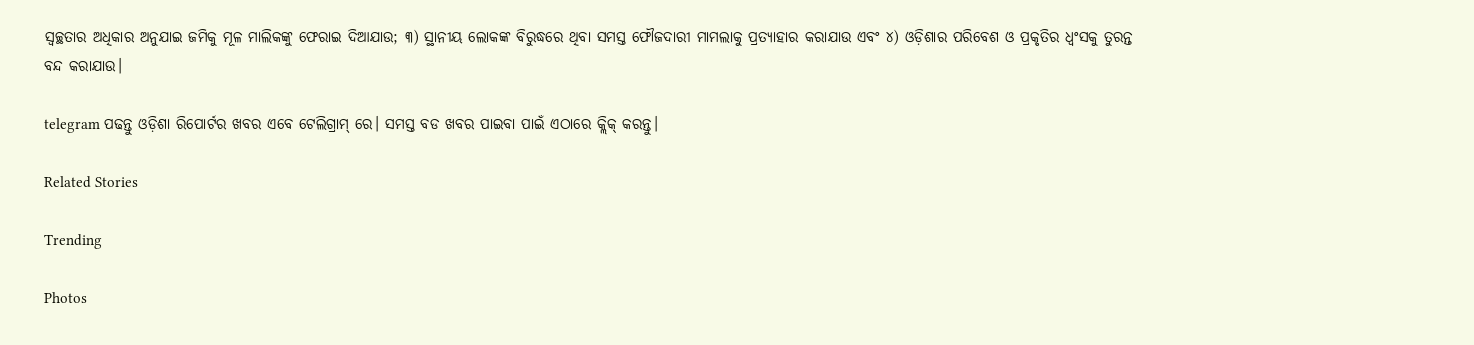ସ୍ୱଚ୍ଛତାର ଅଧିକାର ଅନୁଯାଇ ଜମିକୁ ମୂଳ ମାଲିକଙ୍କୁ ଫେରାଇ ଦିଆଯାଉ; ୩) ସ୍ଥାନୀୟ ଲୋକଙ୍କ ବିରୁଦ୍ଧରେ ଥିବା ସମସ୍ତ ଫୌଜଦାରୀ ମାମଲାକୁ ପ୍ରତ୍ୟାହାର କରାଯାଉ ଏବଂ ୪) ଓଡ଼ିଶାର ପରିବେଶ ଓ ପ୍ରକୃତିର ଧ୍ୱଂସକୁ ତୁରନ୍ତ ବନ୍ଦ କରାଯାଉ।

telegram ପଢନ୍ତୁ ଓଡ଼ିଶା ରିପୋର୍ଟର ଖବର ଏବେ ଟେଲିଗ୍ରାମ୍ ରେ। ସମସ୍ତ ବଡ ଖବର ପାଇବା ପାଇଁ ଏଠାରେ କ୍ଲିକ୍ କରନ୍ତୁ।

Related Stories

Trending

Photos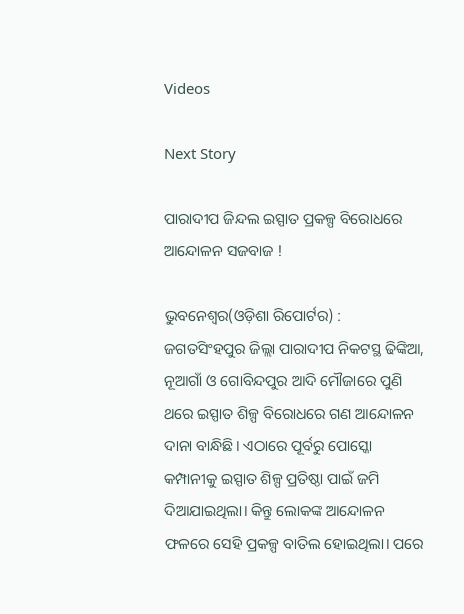Videos

Next Story

ପାରାଦୀପ ଜିନ୍ଦଲ ଇସ୍ପାତ ପ୍ରକଳ୍ପ ବିରୋଧରେ ଆନ୍ଦୋଳନ ସଜବାଜ !

ଭୁବନେଶ୍ୱର(ଓଡ଼ିଶା ରିପୋର୍ଟର) : ଜଗତସିଂହପୁର ଜିଲ୍ଲା ପାରାଦୀପ ନିକଟସ୍ଥ ଢିଙ୍କିଆ, ନୂଆଗାଁ ଓ ଗୋବିନ୍ଦପୁର ଆଦି ମୌଜାରେ ପୁଣି ଥରେ ଇସ୍ପାତ ଶିଳ୍ପ ବିରୋଧରେ ଗଣ ଆନ୍ଦୋଳନ ଦାନା ବାନ୍ଧିଛି। ଏଠାରେ ପୂର୍ବରୁ ପୋସ୍କୋ କମ୍ପାନୀକୁ ଇସ୍ପାତ ଶିଳ୍ପ ପ୍ରତିଷ୍ଠା ପାଇଁ ଜମି ଦିଆଯାଇଥିଲା। କିନ୍ତୁ ଲୋକଙ୍କ ଆନ୍ଦୋଳନ ଫଳରେ ସେହି ପ୍ରକଳ୍ପ ବାତିଲ ହୋଇଥିଲା। ପରେ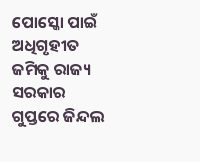ପୋସ୍କୋ ପାଇଁ ଅଧିଗୃହୀତ ଜମିକୁ ରାଜ୍ୟ ସରକାର ଗୁପ୍ତରେ ଜିନ୍ଦଲ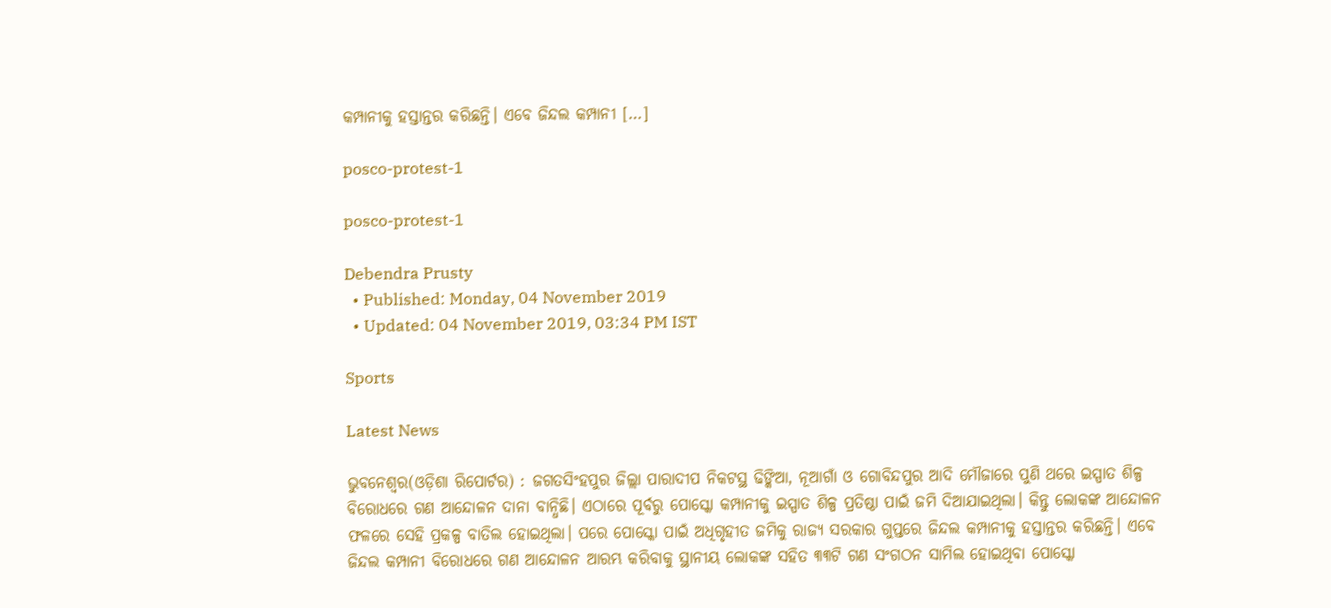କମ୍ପାନୀକୁ ହସ୍ତାନ୍ତର କରିଛନ୍ତି। ଏବେ ଜିନ୍ଦଲ କମ୍ପାନୀ […]

posco-protest-1

posco-protest-1

Debendra Prusty
  • Published: Monday, 04 November 2019
  • Updated: 04 November 2019, 03:34 PM IST

Sports

Latest News

ଭୁବନେଶ୍ୱର(ଓଡ଼ିଶା ରିପୋର୍ଟର) : ଜଗତସିଂହପୁର ଜିଲ୍ଲା ପାରାଦୀପ ନିକଟସ୍ଥ ଢିଙ୍କିଆ, ନୂଆଗାଁ ଓ ଗୋବିନ୍ଦପୁର ଆଦି ମୌଜାରେ ପୁଣି ଥରେ ଇସ୍ପାତ ଶିଳ୍ପ ବିରୋଧରେ ଗଣ ଆନ୍ଦୋଳନ ଦାନା ବାନ୍ଧିଛି। ଏଠାରେ ପୂର୍ବରୁ ପୋସ୍କୋ କମ୍ପାନୀକୁ ଇସ୍ପାତ ଶିଳ୍ପ ପ୍ରତିଷ୍ଠା ପାଇଁ ଜମି ଦିଆଯାଇଥିଲା। କିନ୍ତୁ ଲୋକଙ୍କ ଆନ୍ଦୋଳନ ଫଳରେ ସେହି ପ୍ରକଳ୍ପ ବାତିଲ ହୋଇଥିଲା। ପରେ ପୋସ୍କୋ ପାଇଁ ଅଧିଗୃହୀତ ଜମିକୁ ରାଜ୍ୟ ସରକାର ଗୁପ୍ତରେ ଜିନ୍ଦଲ କମ୍ପାନୀକୁ ହସ୍ତାନ୍ତର କରିଛନ୍ତି। ଏବେ ଜିନ୍ଦଲ କମ୍ପାନୀ ବିରୋଧରେ ଗଣ ଆନ୍ଦୋଳନ ଆରମ୍ଭ କରିବାକୁ ସ୍ଥାନୀୟ ଲୋକଙ୍କ ସହିତ ୩୩ଟି ଗଣ ସଂଗଠନ ସାମିଲ ହୋଇଥିବା ପୋସ୍କୋ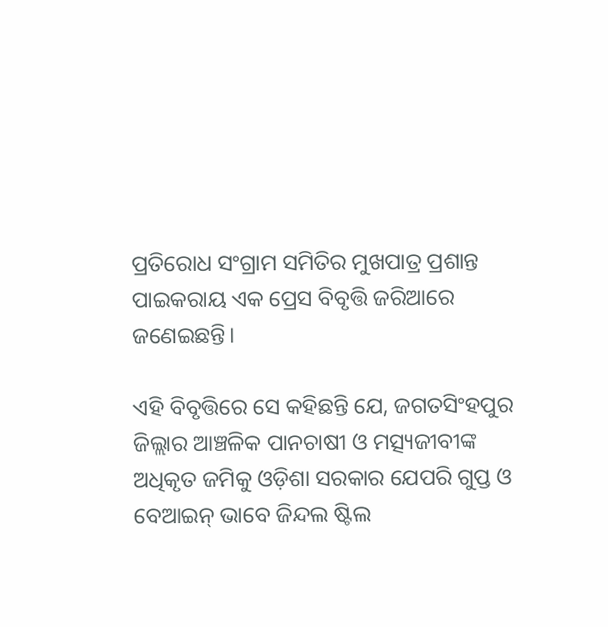ପ୍ରତିରୋଧ ସଂଗ୍ରାମ ସମିତିର ମୁଖପାତ୍ର ପ୍ରଶାନ୍ତ ପାଇକରାୟ ଏକ ପ୍ରେସ ବିବୃତ୍ତି ଜରିଆରେ ଜଣେଇଛନ୍ତି।

ଏହି ବିବୃତ୍ତିରେ ସେ କହିଛନ୍ତି ଯେ, ଜଗତସିଂହପୁର ଜିଲ୍ଲାର ଆଞ୍ଚଳିକ ପାନଚାଷୀ ଓ ମତ୍ସ୍ୟଜୀବୀଙ୍କ ଅଧିକୃତ ଜମିକୁ ଓଡ଼ିଶା ସରକାର ଯେପରି ଗୁପ୍ତ ଓ ବେଆଇନ୍ ଭାବେ ଜିନ୍ଦଲ ଷ୍ଟିଲ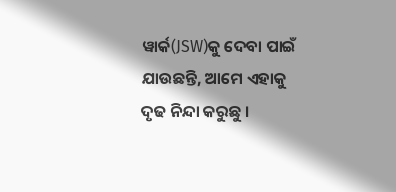ୱାର୍କ(JSW)କୁ ଦେବା ପାଇଁ ଯାଉଛନ୍ତି, ଆମେ ଏହାକୁ ଦୃଢ ନିନ୍ଦା କରୁଛୁ ।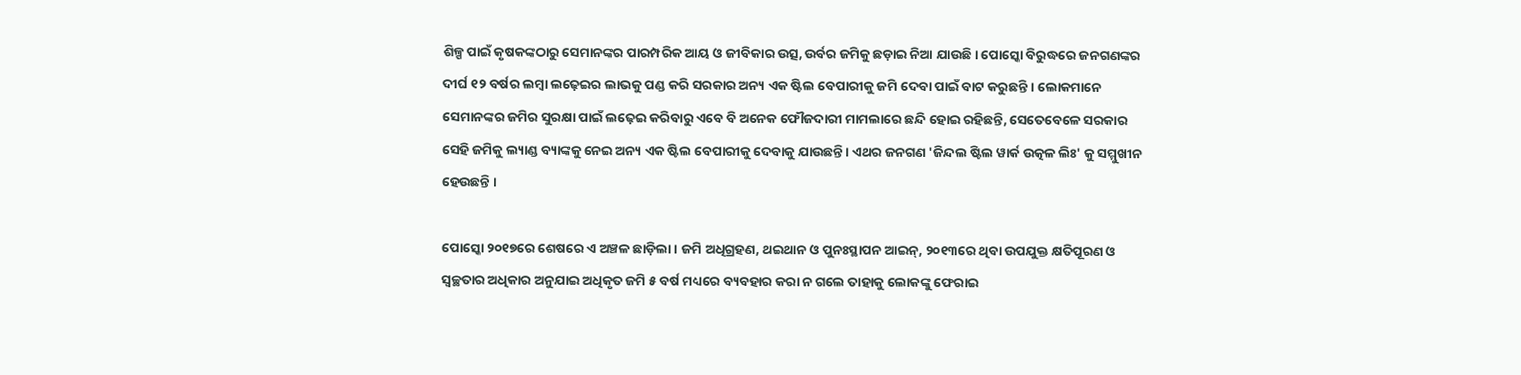ଶିଳ୍ପ ପାଇଁ କୃଷକଙ୍କଠାରୁ ସେମାନଙ୍କର ପାରମ୍ପରିକ ଆୟ ଓ ଜୀବିକାର ଉତ୍ସ, ଉର୍ବର ଜମିକୁ ଛଡ଼ାଇ ନିଆ ଯାଉଛି । ପୋସ୍କୋ ବିରୁଦ୍ଧରେ ଜନଗଣଙ୍କର ଦୀର୍ଘ ୧୨ ବର୍ଷର ଲମ୍ବା ଲଢ଼େଇର ଲାଭକୁ ପଣ୍ଡ କରି ସରକାର ଅନ୍ୟ ଏକ ଷ୍ଟିଲ ବେପାରୀକୁ ଜମି ଦେବା ପାଇଁ ବାଟ କରୁଛନ୍ତି । ଲୋକମାନେ ସେମାନଙ୍କର ଜମିର ସୁରକ୍ଷା ପାଇଁ ଲଢ଼େଇ କରିବାରୁ ଏବେ ବି ଅନେକ ଫୌଜଦାରୀ ମାମଲାରେ ଛନ୍ଦି ହୋଇ ରହିଛନ୍ତି, ସେତେବେଳେ ସରକାର ସେହି ଜମିକୁ ଲ୍ୟାଣ୍ଡ ବ୍ୟାଙ୍କକୁ ନେଇ ଅନ୍ୟ ଏକ ଷ୍ଟିଲ ବେପାରୀକୁ ଦେବାକୁ ଯାଉଛନ୍ତି । ଏଥର ଜନଗଣ 'ଜିନ୍ଦଲ ଷ୍ଟିଲ ୱାର୍କ ଉତ୍କଳ ଲିଃ' କୁ ସମ୍ମୁଖୀନ ହେଉଛନ୍ତି ।

ପୋସ୍କୋ ୨୦୧୭ରେ ଶେଷରେ ଏ ଅଞ୍ଚଳ ଛାଡ଼ିଲା । ଜମି ଅଧିଗ୍ରହଣ, ଥଇଥାନ ଓ ପୁନଃସ୍ଥାପନ ଆଇନ୍, ୨୦୧୩ରେ ଥିବା ଉପଯୁକ୍ତ କ୍ଷତିପୂରଣ ଓ ସ୍ୱଚ୍ଛତାର ଅଧିକାର ଅନୁଯାଇ ଅଧିକୃତ ଜମି ୫ ବର୍ଷ ମଧ୍ୟରେ ବ୍ୟବହାର କରା ନ ଗଲେ ତାହାକୁ ଲୋକଙ୍କୁ ଫେରାଇ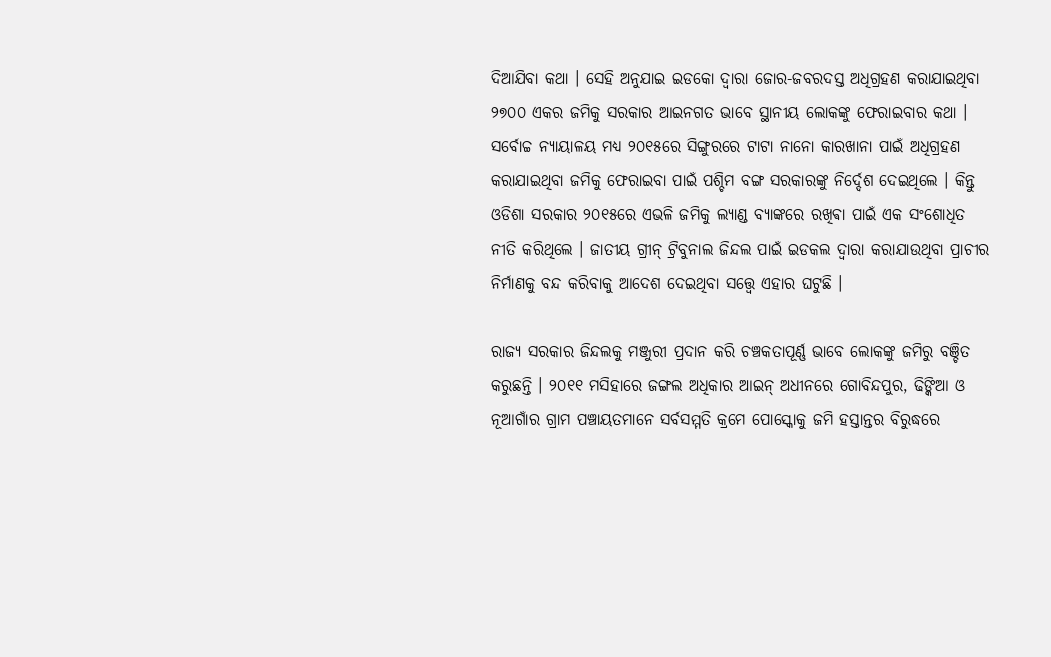ଦିଆଯିବା କଥା । ସେହି ଅନୁଯାଇ ଇଡକୋ ଦ୍ୱାରା ଜୋର-ଜବରଦସ୍ତ ଅଧିଗ୍ରହଣ କରାଯାଇଥିବା ୨୭୦୦ ଏକର ଜମିକୁ ସରକାର ଆଇନଗତ ଭାବେ ସ୍ଥାନୀୟ ଲୋକଙ୍କୁ ଫେରାଇବାର କଥା । ସର୍ବୋଚ୍ଚ ନ୍ୟାୟାଳୟ ମଧ୍ୟ ୨୦୧୫ରେ ସିଙ୍ଗୁରରେ ଟାଟା ନାନୋ କାରଖାନା ପାଇଁ ଅଧିଗ୍ରହଣ କରାଯାଇଥିବା ଜମିକୁ ଫେରାଇବା ପାଇଁ ପଶ୍ଚିମ ବଙ୍ଗ ସରକାରଙ୍କୁ ନିର୍ଦ୍ଦେଶ ଦେଇଥିଲେ । କିନ୍ତୁ ଓଡିଶା ସରକାର ୨୦୧୫ରେ ଏଭଳି ଜମିକୁ ଲ୍ୟାଣ୍ଡ ବ୍ୟାଙ୍କରେ ରଖିଵା ପାଇଁ ଏକ ସଂଶୋଧିତ ନୀତି କରିଥିଲେ । ଜାତୀୟ ଗ୍ରୀନ୍ ଟ୍ରିବୁନାଲ ଜିନ୍ଦଲ ପାଇଁ ଇଡକଲ ଦ୍ୱାରା କରାଯାଉଥିବା ପ୍ରାଚୀର ନିର୍ମାଣକୁ ବନ୍ଦ କରିବାକୁ ଆଦେଶ ଦେଇଥିବା ସତ୍ତ୍ୱେ ଏହାର ଘଟୁଛି ।

ରାଜ୍ୟ ସରକାର ଜିନ୍ଦଲକୁ ମଞ୍ଜୁରୀ ପ୍ରଦାନ କରି ଚଞ୍ଚକତାପୂର୍ଣ୍ଣ ଭାବେ ଲୋକଙ୍କୁ ଜମିରୁ ବଞ୍ଚିତ କରୁଛନ୍ତି । ୨୦୧୧ ମସିହାରେ ଜଙ୍ଗଲ ଅଧିକାର ଆଇନ୍ ଅଧୀନରେ ଗୋବିନ୍ଦପୁର, ଢିଙ୍କିଆ ଓ ନୂଆଗାଁର ଗ୍ରାମ ପଞ୍ଚାୟତମାନେ ସର୍ବସମ୍ମତି କ୍ରମେ ପୋସ୍କୋକୁ ଜମି ହସ୍ତାନ୍ତର ବିରୁଦ୍ଧରେ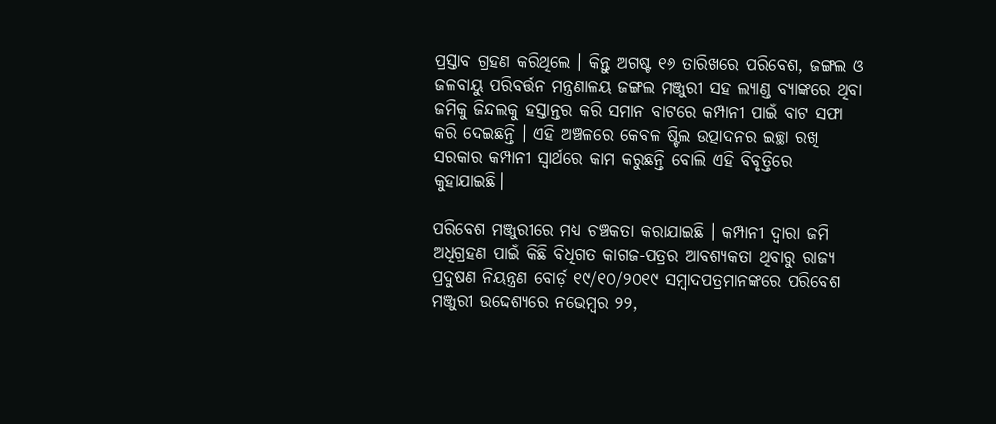ପ୍ରସ୍ତାବ ଗ୍ରହଣ କରିଥିଲେ । କିନ୍ତୁ ଅଗଷ୍ଟ ୧୬ ତାରିଖରେ ପରିବେଶ, ଜଙ୍ଗଲ ଓ ଜଳବାୟୁ ପରିବର୍ତ୍ତନ ମନ୍ତ୍ରଣାଳୟ ଜଙ୍ଗଲ ମଞ୍ଜୁରୀ ସହ ଲ୍ୟାଣ୍ଡ ବ୍ୟାଙ୍କରେ ଥିବା ଜମିକୁ ଜିନ୍ଦଲକୁ ହସ୍ତାନ୍ତର କରି ସମାନ ବାଟରେ କମ୍ପାନୀ ପାଇଁ ବାଟ ସଫା କରି ଦେଇଛନ୍ତି । ଏହି ଅଞ୍ଚଳରେ କେବଳ ଷ୍ଟିଲ ଉତ୍ପାଦନର ଇଚ୍ଛା ରଖି ସରକାର କମ୍ପାନୀ ସ୍ୱାର୍ଥରେ କାମ କରୁଛନ୍ତି ବୋଲି ଏହି ବିବୃତ୍ତିରେ କୁହାଯାଇଛି।

ପରିବେଶ ମଞ୍ଜୁରୀରେ ମଧ୍ୟ ଚଞ୍ଚକତା କରାଯାଇଛି । କମ୍ପାନୀ ଦ୍ୱାରା ଜମି ଅଧିଗ୍ରହଣ ପାଇଁ କିଛି ବିଧିଗତ କାଗଜ-ପତ୍ରର ଆବଶ୍ୟକତା ଥିବାରୁ ରାଜ୍ୟ ପ୍ରଦୁଷଣ ନିୟନ୍ତ୍ରଣ ବୋର୍ଡ଼ ୧୯/୧୦/୨୦୧୯ ସମ୍ବାଦପତ୍ରମାନଙ୍କରେ ପରିବେଶ ମଞ୍ଜୁରୀ ଉଦ୍ଦେଶ୍ୟରେ ନଭେମ୍ବର ୨୨,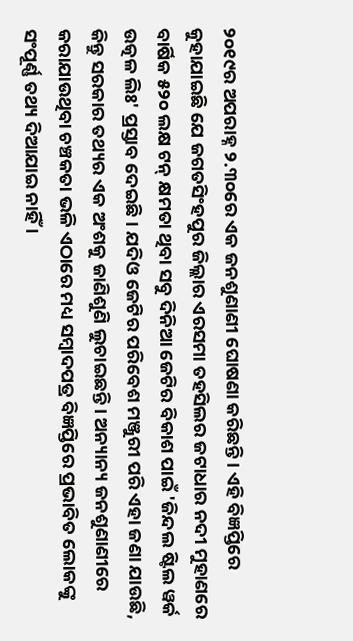୨୦୧୯ର ଅପରାହ୍ନ ୨.୩୦ରେ ଏକ ଜନଶୁଣାଣୀ ଘୋଷଣା କରିଛନ୍ତି । ଏହି ବିଜ୍ଞପ୍ତିରେ କୁହାଯାଇଛି ଯେ ଜଗତସିଂହପୁର ଜିଲ୍ଲାର ଏରସମା ତହସିଲର ଜଟାଧାର ନଦୀ ମୁହାଣରେ ବାର୍ଷିକ ୫୨୦ ଲକ୍ଷ ଟନ୍ କ୍ଷମତା ଥିବା ସବୁ ଦିନିଆ ଜେଟିର ବିକାଶ ପାଇଁ 'ଜିନ୍ଦଲ ଷ୍ଟିଲ ୱର୍କ ଉତ୍କଳ ଲିଃ' ପ୍ରସ୍ତାବ ଦେଇଛି । ଯଦିଓ ଜେଟିର ପରିବେଶ ମଞ୍ଜୁରୀ ପରି ଏହା ଜଣା ଯାଉଛି, କିନ୍ତୁ ସରକାର ତଥ୍ୟର ଏକ ଅଂଶକୁ ଜାଣିଶୁଣି ଲୁଚାଇଛନ୍ତି । ଅନ୍ୟାନ୍ୟ ଜନଶୁଣାଣୀରେ କରାଯାଉଥିବା ଚଞ୍ଚକତା ଭଳି ଏଠାରେ ମଧ୍ୟ ସମ୍ବାଦପତ୍ର ବିଜ୍ଞପ୍ତିରେ ପ୍ରଭାବିତ ଲୋକଙ୍କୁ ସଂପୂର୍ଣ୍ଣ ତଥ୍ୟ ଦିଆଯାଇ ନାହିଁ ।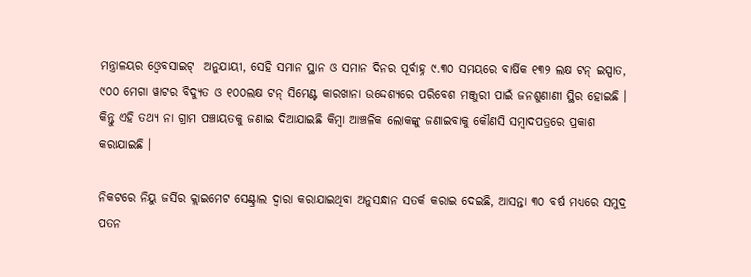ମନ୍ତ୍ରାଳୟର ଓ୍ୱେବସାଇଟ୍  ଅନୁଯାୟୀ, ସେହି ସମାନ ସ୍ଥାନ ଓ ସମାନ ଦିନର ପୂର୍ବାହ୍ନ ୯.୩୦ ସମୟରେ ବାର୍ଷିକ ୧୩୨ ଲକ୍ଷ ଟନ୍ ଇସ୍ପାତ, ୯୦୦ ମେଗା ୱାଟର ବିଦ୍ୟୁତ ଓ ୧୦୦ଲକ୍ଷ ଟନ୍ ସିମେଣ୍ଟ କାରଖାନା ଉଦ୍ଦେଶ୍ୟରେ ପରିବେଶ ମଞ୍ଜୁରୀ ପାଇଁ ଜନଶୁଣାଣୀ ସ୍ଥିର ହୋଇଛି । କିନ୍ତୁ ଏହି ତଥ୍ୟ ନା ଗ୍ରାମ ପଞ୍ଚାୟତକୁ ଜଣାଇ ଦିଆଯାଇଛି କିମ୍ବା ଆଞ୍ଚଳିକ ଲୋକଙ୍କୁ ଜଣାଇବାକୁ କୌଣସି ସମ୍ବାଦପତ୍ରରେ ପ୍ରକାଶ କରାଯାଇଛି ।

ନିକଟରେ ନିୟୁ ଜର୍ସିର କ୍ଲାଇମେଟ ସେଣ୍ଟ୍ରାଲ ଦ୍ୱାରା କରାଯାଇଥିବା ଅନୁସନ୍ଧାନ ସତର୍କ କରାଇ ଦେଇଛି, ଆସନ୍ତା ୩୦ ବର୍ଷ ମଧ୍ୟରେ ସମୁଦ୍ର ପତନ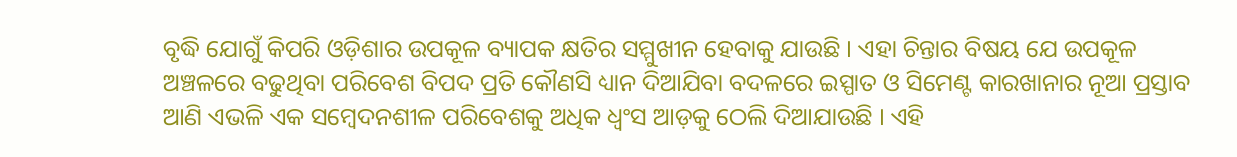ବୃଦ୍ଧି ଯୋଗୁଁ କିପରି ଓଡ଼ିଶାର ଉପକୂଳ ବ୍ୟାପକ କ୍ଷତିର ସମ୍ମୁଖୀନ ହେବାକୁ ଯାଉଛି । ଏହା ଚିନ୍ତାର ବିଷୟ ଯେ ଉପକୂଳ ଅଞ୍ଚଳରେ ବଢୁଥିବା ପରିବେଶ ବିପଦ ପ୍ରତି କୌଣସି ଧ୍ୟାନ ଦିଆଯିବା ବଦଳରେ ଇସ୍ପାତ ଓ ସିମେଣ୍ଟ କାରଖାନାର ନୂଆ ପ୍ରସ୍ତାବ ଆଣି ଏଭଳି ଏକ ସମ୍ବେଦନଶୀଳ ପରିବେଶକୁ ଅଧିକ ଧ୍ୱଂସ ଆଡ଼କୁ ଠେଲି ଦିଆଯାଉଛି । ଏହି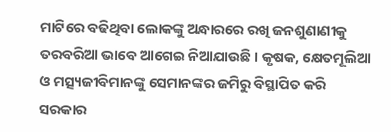ମାଟିରେ ବଢିଥିବା ଲୋକଙ୍କୁ ଅନ୍ଧାରରେ ରଖି ଜନଶୁଣାଣୀକୁ ତରବରିଆ ଭାବେ ଆଗେଇ ନିଆଯାଉଛି । କୃଷକ, କ୍ଷେତମୂଲିଆ ଓ ମତ୍ସ୍ୟଜୀବିମାନଙ୍କୁ ସେମାନଙ୍କର ଜମିରୁ ବିସ୍ଥାପିତ କରି ସରକାର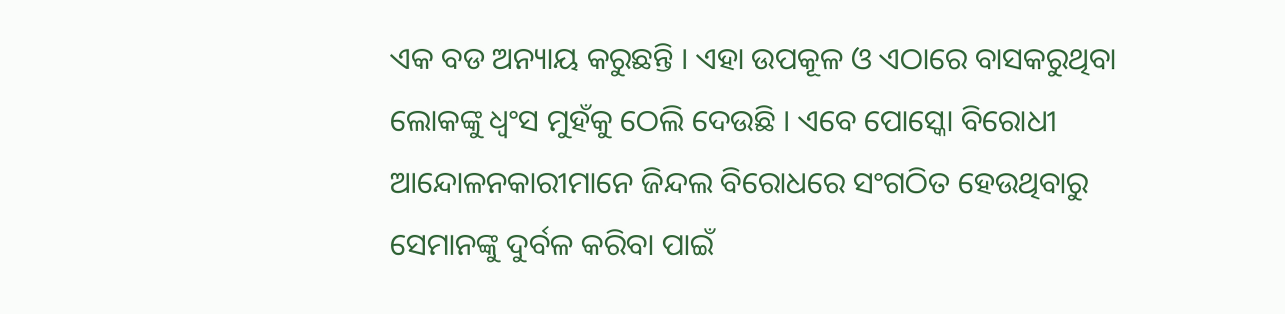ଏକ ବଡ ଅନ୍ୟାୟ କରୁଛନ୍ତି । ଏହା ଉପକୂଳ ଓ ଏଠାରେ ବାସକରୁଥିବା ଲୋକଙ୍କୁ ଧ୍ୱଂସ ମୁହଁକୁ ଠେଲି ଦେଉଛି । ଏବେ ପୋସ୍କୋ ବିରୋଧୀ ଆନ୍ଦୋଳନକାରୀମାନେ ଜିନ୍ଦଲ ବିରୋଧରେ ସଂଗଠିତ ହେଉଥିବାରୁ ସେମାନଙ୍କୁ ଦୁର୍ବଳ କରିବା ପାଇଁ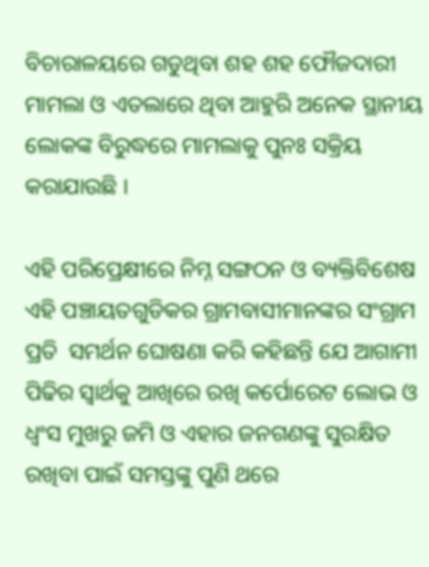ବିଚାରାଳୟରେ ଗଡୁଥିବା ଶହ ଶହ ଫୌଜଦାରୀ ମାମଲା ଓ ଏତଲାରେ ଥିବା ଆହୁରି ଅନେକ ସ୍ଥାନୀୟ ଲୋକଙ୍କ ବିରୁଦ୍ଧରେ ମାମଲାକୁ ପୁନଃ ସକ୍ରିୟ କରାଯାଉଛି ।

ଏହି ପରିପ୍ରେକ୍ଷୀରେ ନିମ୍ନ ସଙ୍ଗଠନ ଓ ବ୍ୟକ୍ତିବିଶେଷ ଏହି ପଞ୍ଚାୟତଗୁଡିକର ଗ୍ରାମବାସୀମାନଙ୍କର ସଂଗ୍ରାମ ପ୍ରତି  ସମର୍ଥନ ଘୋଷଣା କରି କହିଛନ୍ତି ଯେ ଆଗାମୀ ପିଢିର ସ୍ୱାର୍ଥକୁ ଆଖିରେ ରଖି କର୍ପୋରେଟ ଲୋଭ ଓ ଧ୍ୱଂସ ମୁଖରୁ ଜମି ଓ ଏହାର ଜନଗଣଙ୍କୁ ସୁରକ୍ଷିତ ରଖିବା ପାଇଁ ସମସ୍ତଙ୍କୁ ପୁଣି ଥରେ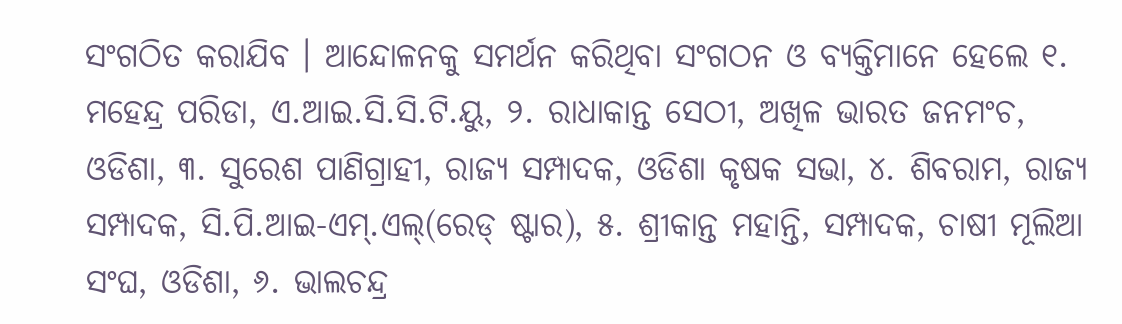ସଂଗଠିତ କରାଯିବ । ଆନ୍ଦୋଳନକୁ ସମର୍ଥନ କରିଥିବା ସଂଗଠନ ଓ ବ୍ୟକ୍ତିମାନେ ହେଲେ ୧. ମହେନ୍ଦ୍ର ପରିଡା, ଏ.ଆଇ.ସି.ସି.ଟି.ୟୁ, ୨. ରାଧାକାନ୍ତ ସେଠୀ, ଅଖିଳ ଭାରତ ଜନମଂଚ, ଓଡିଶା, ୩. ସୁରେଶ ପାଣିଗ୍ରାହୀ, ରାଜ୍ୟ ସମ୍ପାଦକ, ଓଡିଶା କୃଷକ ସଭା, ୪. ଶିବରାମ, ରାଜ୍ୟ ସମ୍ପାଦକ, ସି.ପି.ଆଇ-ଏମ୍.ଏଲ୍(ରେଡ୍ ଷ୍ଟାର), ୫. ଶ୍ରୀକାନ୍ତ ମହାନ୍ତି, ସମ୍ପାଦକ, ଚାଷୀ ମୂଲିଆ ସଂଘ, ଓଡିଶା, ୬. ଭାଲଚନ୍ଦ୍ର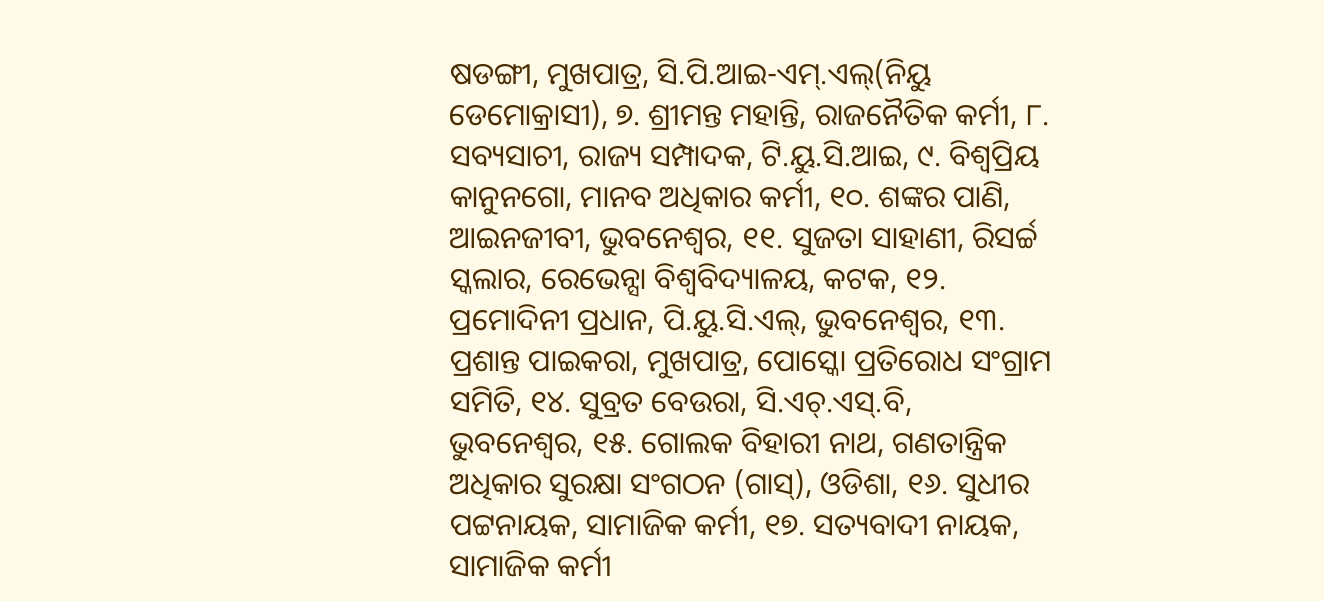ଷଡଙ୍ଗୀ, ମୁଖପାତ୍ର, ସି.ପି.ଆଇ-ଏମ୍.ଏଲ୍(ନିୟୁ ଡେମୋକ୍ରାସୀ), ୭. ଶ୍ରୀମନ୍ତ ମହାନ୍ତି, ରାଜନୈତିକ କର୍ମୀ, ୮. ସବ୍ୟସାଚୀ, ରାଜ୍ୟ ସମ୍ପାଦକ, ଟି.ୟୁ.ସି.ଆଇ, ୯. ବିଶ୍ୱପ୍ରିୟ କାନୁନଗୋ, ମାନବ ଅଧିକାର କର୍ମୀ, ୧୦. ଶଙ୍କର ପାଣି, ଆଇନଜୀବୀ, ଭୁବନେଶ୍ୱର, ୧୧. ସୁଜତା ସାହାଣୀ, ରିସର୍ଚ୍ଚ ସ୍କଲାର, ରେଭେନ୍ସା ବିଶ୍ୱବିଦ୍ୟାଳୟ, କଟକ, ୧୨. ପ୍ରମୋଦିନୀ ପ୍ରଧାନ, ପି.ୟୁ.ସି.ଏଲ୍, ଭୁବନେଶ୍ୱର, ୧୩. ପ୍ରଶାନ୍ତ ପାଇକରା, ମୁଖପାତ୍ର, ପୋସ୍କୋ ପ୍ରତିରୋଧ ସଂଗ୍ରାମ ସମିତି, ୧୪. ସୁବ୍ରତ ବେଉରା, ସି.ଏଚ୍.ଏସ୍.ବି, ଭୁବନେଶ୍ୱର, ୧୫. ଗୋଲକ ବିହାରୀ ନାଥ, ଗଣତାନ୍ତ୍ରିକ ଅଧିକାର ସୁରକ୍ଷା ସଂଗଠନ (ଗାସ୍), ଓଡିଶା, ୧୬. ସୁଧୀର ପଟ୍ଟନାୟକ, ସାମାଜିକ କର୍ମୀ, ୧୭. ସତ୍ୟବାଦୀ ନାୟକ, ସାମାଜିକ କର୍ମୀ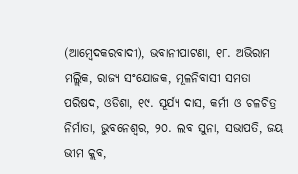(ଆମ୍ବେଦକରବାଦୀ), ଭବାନୀପାଟଣା, ୧୮. ଅଭିରାମ ମଲ୍ଲିକ, ରାଜ୍ୟ ସଂଯୋଜକ, ମୂଳନିବାସୀ ସମତା ପରିଷଦ, ଓଡିଶା, ୧୯. ସୂର୍ଯ୍ୟ ଦାସ, କର୍ମୀ ଓ ଚଳଚିତ୍ର ନିର୍ମାତା, ଭୁବନେଶ୍ୱର, ୨୦. ଲବ ସୁନା, ସଭାପତି, ଜୟ ଭୀମ କ୍ଲବ,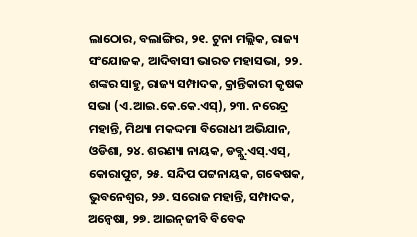ଲାଠୋର, ବଲାଙ୍ଗିର, ୨୧. ଟୁନା ମଲ୍ଲିକ, ରାଜ୍ୟ ସଂଯୋଜକ, ଆଦିବାସୀ ଭାରତ ମହାସଭା, ୨୨. ଶଙ୍କର ସାହୁ, ରାଜ୍ୟ ସମ୍ପାଦକ, କ୍ରାନ୍ତିକାରୀ କୃଷକ ସଭା (ଏ.ଆଇ.କେ.କେ.ଏସ୍), ୨୩. ନରେନ୍ଦ୍ର ମହାନ୍ତି, ମିଥ୍ୟା ମକଦ୍ଦମା ବିରୋଧୀ ଅଭିଯାନ, ଓଡିଶା, ୨୪. ଶରଣ୍ୟା ନାୟକ, ଡବ୍ଲୁ.ଏସ୍.ଏସ୍, କୋରାପୁଟ, ୨୫. ସନ୍ଦିପ ପଟ୍ଟନାୟକ, ଗଵେଷକ, ଭୁବନେଶ୍ୱର, ୨୬. ସରୋଜ ମହାନ୍ତି, ସମ୍ପାଦକ, ଅନ୍ୱେଷା, ୨୭. ଆଇନ୍‌ଜୀବି ବିବେକ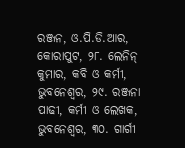ରଞ୍ଜନ, ଓ.ପି.ଡି.ଆର, କୋରାପୁଟ, ୨୮. ଲେନିନ୍ କୁମାର, କବି ଓ କର୍ମୀ, ଭୁବନେଶ୍ୱର, ୨୯. ରଞ୍ଜନା ପାଢୀ, କର୍ମୀ ଓ ଲେଖକ, ଭୁବନେଶ୍ୱର, ୩୦. ଗାର୍ଗୀ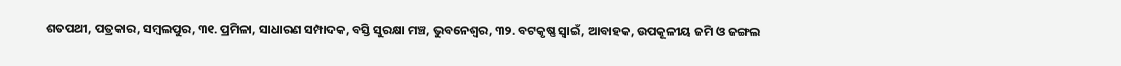ଶତପଥୀ, ପତ୍ରକାର, ସମ୍ବଲପୁର, ୩୧. ପ୍ରମିଳା, ସାଧାରଣ ସମ୍ପାଦକ, ବସ୍ତି ସୁରକ୍ଷା ମଞ୍ଚ, ଭୁବନେଶ୍ୱର, ୩୨. ବଟକୃଷ୍ଣ ସ୍ୱାଇଁ, ଆବାହକ, ଉପକୂଳୀୟ ଜମି ଓ ଜଙ୍ଗଲ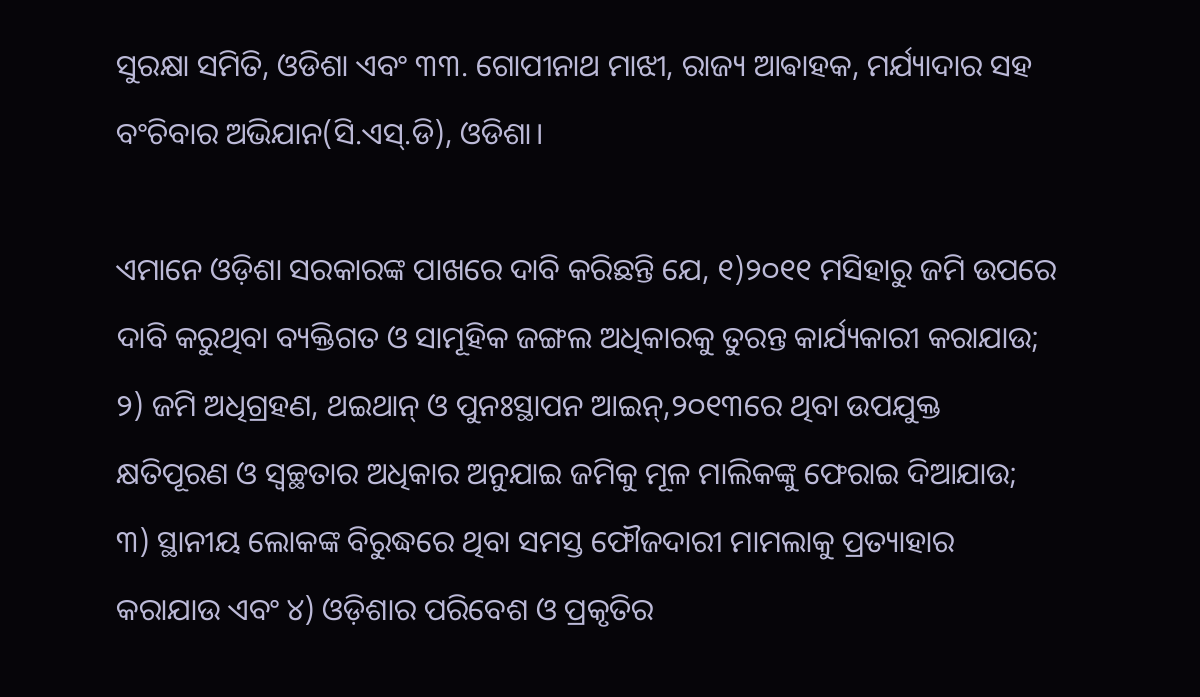ସୁରକ୍ଷା ସମିତି, ଓଡିଶା ଏବଂ ୩୩. ଗୋପୀନାଥ ମାଝୀ, ରାଜ୍ୟ ଆଵାହକ, ମର୍ଯ୍ୟାଦାର ସହ ବଂଚିବାର ଅଭିଯାନ(ସି.ଏସ୍.ଡି), ଓଡିଶା।

ଏମାନେ ଓଡ଼ିଶା ସରକାରଙ୍କ ପାଖରେ ଦାବି କରିଛନ୍ତି ଯେ, ୧)୨୦୧୧ ମସିହାରୁ ଜମି ଉପରେ ଦାବି କରୁଥିବା ବ୍ୟକ୍ତିଗତ ଓ ସାମୂହିକ ଜଙ୍ଗଲ ଅଧିକାରକୁ ତୁରନ୍ତ କାର୍ଯ୍ୟକାରୀ କରାଯାଉ; ୨) ଜମି ଅଧିଗ୍ରହଣ, ଥଇଥାନ୍ ଓ ପୁନଃସ୍ଥାପନ ଆଇନ୍,୨୦୧୩ରେ ଥିବା ଉପଯୁକ୍ତ କ୍ଷତିପୂରଣ ଓ ସ୍ୱଚ୍ଛତାର ଅଧିକାର ଅନୁଯାଇ ଜମିକୁ ମୂଳ ମାଲିକଙ୍କୁ ଫେରାଇ ଦିଆଯାଉ; ୩) ସ୍ଥାନୀୟ ଲୋକଙ୍କ ବିରୁଦ୍ଧରେ ଥିବା ସମସ୍ତ ଫୌଜଦାରୀ ମାମଲାକୁ ପ୍ରତ୍ୟାହାର କରାଯାଉ ଏବଂ ୪) ଓଡ଼ିଶାର ପରିବେଶ ଓ ପ୍ରକୃତିର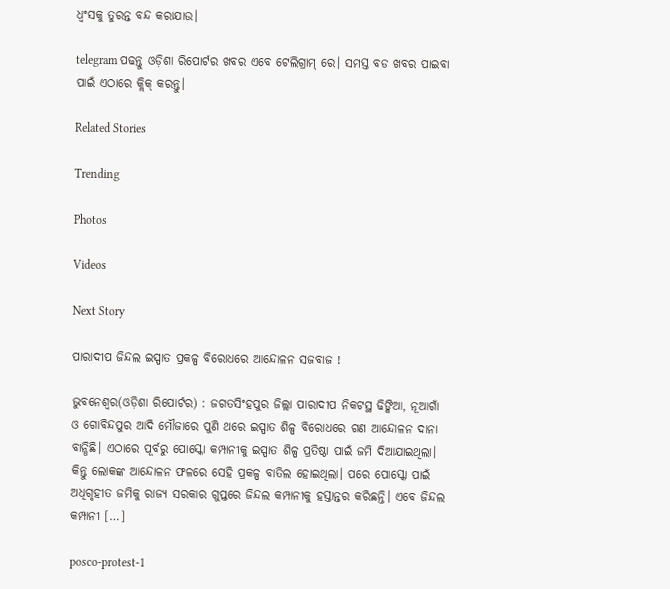ଧ୍ୱଂସକୁ ତୁରନ୍ତ ବନ୍ଦ କରାଯାଉ।

telegram ପଢନ୍ତୁ ଓଡ଼ିଶା ରିପୋର୍ଟର ଖବର ଏବେ ଟେଲିଗ୍ରାମ୍ ରେ। ସମସ୍ତ ବଡ ଖବର ପାଇବା ପାଇଁ ଏଠାରେ କ୍ଲିକ୍ କରନ୍ତୁ।

Related Stories

Trending

Photos

Videos

Next Story

ପାରାଦୀପ ଜିନ୍ଦଲ ଇସ୍ପାତ ପ୍ରକଳ୍ପ ବିରୋଧରେ ଆନ୍ଦୋଳନ ସଜବାଜ !

ଭୁବନେଶ୍ୱର(ଓଡ଼ିଶା ରିପୋର୍ଟର) : ଜଗତସିଂହପୁର ଜିଲ୍ଲା ପାରାଦୀପ ନିକଟସ୍ଥ ଢିଙ୍କିଆ, ନୂଆଗାଁ ଓ ଗୋବିନ୍ଦପୁର ଆଦି ମୌଜାରେ ପୁଣି ଥରେ ଇସ୍ପାତ ଶିଳ୍ପ ବିରୋଧରେ ଗଣ ଆନ୍ଦୋଳନ ଦାନା ବାନ୍ଧିଛି। ଏଠାରେ ପୂର୍ବରୁ ପୋସ୍କୋ କମ୍ପାନୀକୁ ଇସ୍ପାତ ଶିଳ୍ପ ପ୍ରତିଷ୍ଠା ପାଇଁ ଜମି ଦିଆଯାଇଥିଲା। କିନ୍ତୁ ଲୋକଙ୍କ ଆନ୍ଦୋଳନ ଫଳରେ ସେହି ପ୍ରକଳ୍ପ ବାତିଲ ହୋଇଥିଲା। ପରେ ପୋସ୍କୋ ପାଇଁ ଅଧିଗୃହୀତ ଜମିକୁ ରାଜ୍ୟ ସରକାର ଗୁପ୍ତରେ ଜିନ୍ଦଲ କମ୍ପାନୀକୁ ହସ୍ତାନ୍ତର କରିଛନ୍ତି। ଏବେ ଜିନ୍ଦଲ କମ୍ପାନୀ […]

posco-protest-1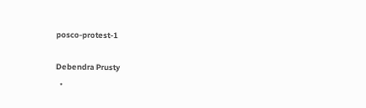posco-protest-1

Debendra Prusty
  •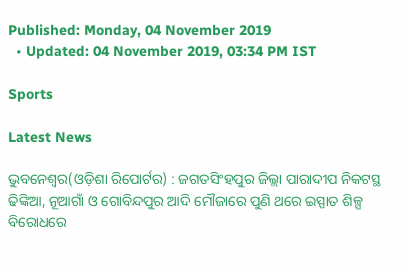Published: Monday, 04 November 2019
  • Updated: 04 November 2019, 03:34 PM IST

Sports

Latest News

ଭୁବନେଶ୍ୱର(ଓଡ଼ିଶା ରିପୋର୍ଟର) : ଜଗତସିଂହପୁର ଜିଲ୍ଲା ପାରାଦୀପ ନିକଟସ୍ଥ ଢିଙ୍କିଆ, ନୂଆଗାଁ ଓ ଗୋବିନ୍ଦପୁର ଆଦି ମୌଜାରେ ପୁଣି ଥରେ ଇସ୍ପାତ ଶିଳ୍ପ ବିରୋଧରେ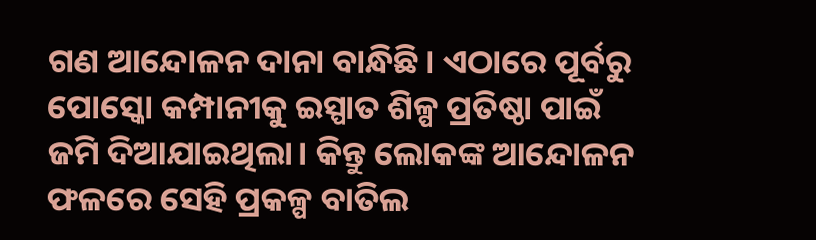ଗଣ ଆନ୍ଦୋଳନ ଦାନା ବାନ୍ଧିଛି। ଏଠାରେ ପୂର୍ବରୁ ପୋସ୍କୋ କମ୍ପାନୀକୁ ଇସ୍ପାତ ଶିଳ୍ପ ପ୍ରତିଷ୍ଠା ପାଇଁ ଜମି ଦିଆଯାଇଥିଲା। କିନ୍ତୁ ଲୋକଙ୍କ ଆନ୍ଦୋଳନ ଫଳରେ ସେହି ପ୍ରକଳ୍ପ ବାତିଲ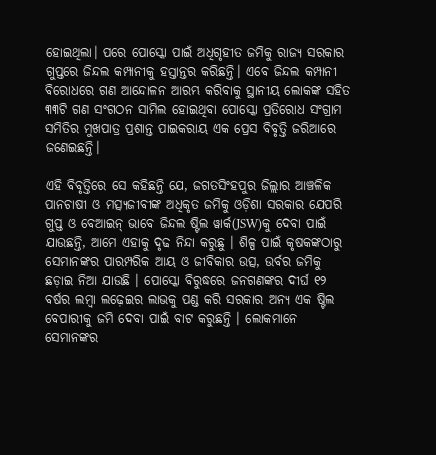ହୋଇଥିଲା। ପରେ ପୋସ୍କୋ ପାଇଁ ଅଧିଗୃହୀତ ଜମିକୁ ରାଜ୍ୟ ସରକାର ଗୁପ୍ତରେ ଜିନ୍ଦଲ କମ୍ପାନୀକୁ ହସ୍ତାନ୍ତର କରିଛନ୍ତି। ଏବେ ଜିନ୍ଦଲ କମ୍ପାନୀ ବିରୋଧରେ ଗଣ ଆନ୍ଦୋଳନ ଆରମ୍ଭ କରିବାକୁ ସ୍ଥାନୀୟ ଲୋକଙ୍କ ସହିତ ୩୩ଟି ଗଣ ସଂଗଠନ ସାମିଲ ହୋଇଥିବା ପୋସ୍କୋ ପ୍ରତିରୋଧ ସଂଗ୍ରାମ ସମିତିର ମୁଖପାତ୍ର ପ୍ରଶାନ୍ତ ପାଇକରାୟ ଏକ ପ୍ରେସ ବିବୃତ୍ତି ଜରିଆରେ ଜଣେଇଛନ୍ତି।

ଏହି ବିବୃତ୍ତିରେ ସେ କହିଛନ୍ତି ଯେ, ଜଗତସିଂହପୁର ଜିଲ୍ଲାର ଆଞ୍ଚଳିକ ପାନଚାଷୀ ଓ ମତ୍ସ୍ୟଜୀବୀଙ୍କ ଅଧିକୃତ ଜମିକୁ ଓଡ଼ିଶା ସରକାର ଯେପରି ଗୁପ୍ତ ଓ ବେଆଇନ୍ ଭାବେ ଜିନ୍ଦଲ ଷ୍ଟିଲ ୱାର୍କ(JSW)କୁ ଦେବା ପାଇଁ ଯାଉଛନ୍ତି, ଆମେ ଏହାକୁ ଦୃଢ ନିନ୍ଦା କରୁଛୁ । ଶିଳ୍ପ ପାଇଁ କୃଷକଙ୍କଠାରୁ ସେମାନଙ୍କର ପାରମ୍ପରିକ ଆୟ ଓ ଜୀବିକାର ଉତ୍ସ, ଉର୍ବର ଜମିକୁ ଛଡ଼ାଇ ନିଆ ଯାଉଛି । ପୋସ୍କୋ ବିରୁଦ୍ଧରେ ଜନଗଣଙ୍କର ଦୀର୍ଘ ୧୨ ବର୍ଷର ଲମ୍ବା ଲଢ଼େଇର ଲାଭକୁ ପଣ୍ଡ କରି ସରକାର ଅନ୍ୟ ଏକ ଷ୍ଟିଲ ବେପାରୀକୁ ଜମି ଦେବା ପାଇଁ ବାଟ କରୁଛନ୍ତି । ଲୋକମାନେ ସେମାନଙ୍କର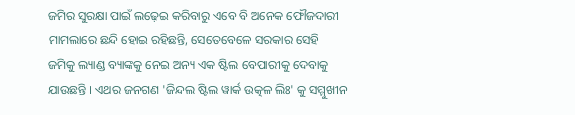ଜମିର ସୁରକ୍ଷା ପାଇଁ ଲଢ଼େଇ କରିବାରୁ ଏବେ ବି ଅନେକ ଫୌଜଦାରୀ ମାମଲାରେ ଛନ୍ଦି ହୋଇ ରହିଛନ୍ତି, ସେତେବେଳେ ସରକାର ସେହି ଜମିକୁ ଲ୍ୟାଣ୍ଡ ବ୍ୟାଙ୍କକୁ ନେଇ ଅନ୍ୟ ଏକ ଷ୍ଟିଲ ବେପାରୀକୁ ଦେବାକୁ ଯାଉଛନ୍ତି । ଏଥର ଜନଗଣ 'ଜିନ୍ଦଲ ଷ୍ଟିଲ ୱାର୍କ ଉତ୍କଳ ଲିଃ' କୁ ସମ୍ମୁଖୀନ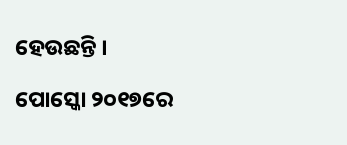ହେଉଛନ୍ତି ।

ପୋସ୍କୋ ୨୦୧୭ରେ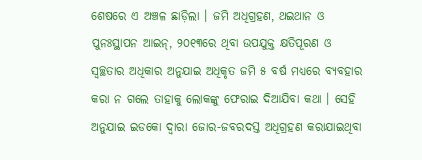ଶେଷରେ ଏ ଅଞ୍ଚଳ ଛାଡ଼ିଲା । ଜମି ଅଧିଗ୍ରହଣ, ଥଇଥାନ ଓ ପୁନଃସ୍ଥାପନ ଆଇନ୍, ୨୦୧୩ରେ ଥିବା ଉପଯୁକ୍ତ କ୍ଷତିପୂରଣ ଓ ସ୍ୱଚ୍ଛତାର ଅଧିକାର ଅନୁଯାଇ ଅଧିକୃତ ଜମି ୫ ବର୍ଷ ମଧ୍ୟରେ ବ୍ୟବହାର କରା ନ ଗଲେ ତାହାକୁ ଲୋକଙ୍କୁ ଫେରାଇ ଦିଆଯିବା କଥା । ସେହି ଅନୁଯାଇ ଇଡକୋ ଦ୍ୱାରା ଜୋର-ଜବରଦସ୍ତ ଅଧିଗ୍ରହଣ କରାଯାଇଥିବା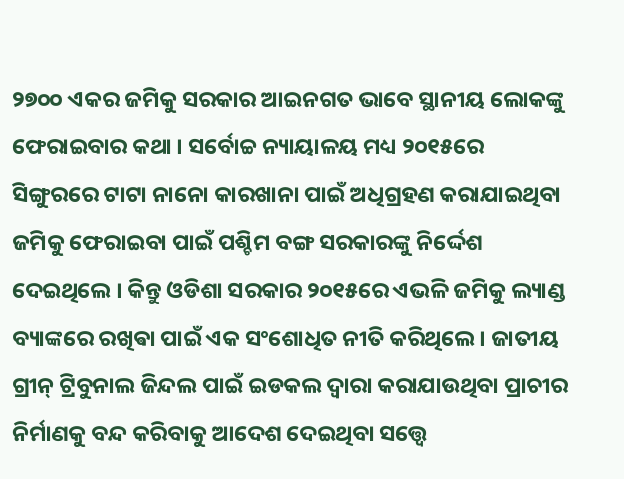୨୭୦୦ ଏକର ଜମିକୁ ସରକାର ଆଇନଗତ ଭାବେ ସ୍ଥାନୀୟ ଲୋକଙ୍କୁ ଫେରାଇବାର କଥା । ସର୍ବୋଚ୍ଚ ନ୍ୟାୟାଳୟ ମଧ୍ୟ ୨୦୧୫ରେ ସିଙ୍ଗୁରରେ ଟାଟା ନାନୋ କାରଖାନା ପାଇଁ ଅଧିଗ୍ରହଣ କରାଯାଇଥିବା ଜମିକୁ ଫେରାଇବା ପାଇଁ ପଶ୍ଚିମ ବଙ୍ଗ ସରକାରଙ୍କୁ ନିର୍ଦ୍ଦେଶ ଦେଇଥିଲେ । କିନ୍ତୁ ଓଡିଶା ସରକାର ୨୦୧୫ରେ ଏଭଳି ଜମିକୁ ଲ୍ୟାଣ୍ଡ ବ୍ୟାଙ୍କରେ ରଖିଵା ପାଇଁ ଏକ ସଂଶୋଧିତ ନୀତି କରିଥିଲେ । ଜାତୀୟ ଗ୍ରୀନ୍ ଟ୍ରିବୁନାଲ ଜିନ୍ଦଲ ପାଇଁ ଇଡକଲ ଦ୍ୱାରା କରାଯାଉଥିବା ପ୍ରାଚୀର ନିର୍ମାଣକୁ ବନ୍ଦ କରିବାକୁ ଆଦେଶ ଦେଇଥିବା ସତ୍ତ୍ୱେ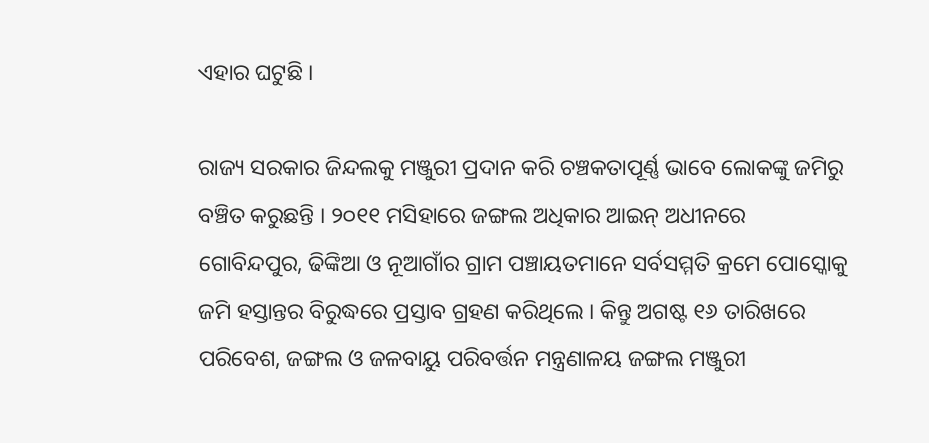ଏହାର ଘଟୁଛି ।

ରାଜ୍ୟ ସରକାର ଜିନ୍ଦଲକୁ ମଞ୍ଜୁରୀ ପ୍ରଦାନ କରି ଚଞ୍ଚକତାପୂର୍ଣ୍ଣ ଭାବେ ଲୋକଙ୍କୁ ଜମିରୁ ବଞ୍ଚିତ କରୁଛନ୍ତି । ୨୦୧୧ ମସିହାରେ ଜଙ୍ଗଲ ଅଧିକାର ଆଇନ୍ ଅଧୀନରେ ଗୋବିନ୍ଦପୁର, ଢିଙ୍କିଆ ଓ ନୂଆଗାଁର ଗ୍ରାମ ପଞ୍ଚାୟତମାନେ ସର୍ବସମ୍ମତି କ୍ରମେ ପୋସ୍କୋକୁ ଜମି ହସ୍ତାନ୍ତର ବିରୁଦ୍ଧରେ ପ୍ରସ୍ତାବ ଗ୍ରହଣ କରିଥିଲେ । କିନ୍ତୁ ଅଗଷ୍ଟ ୧୬ ତାରିଖରେ ପରିବେଶ, ଜଙ୍ଗଲ ଓ ଜଳବାୟୁ ପରିବର୍ତ୍ତନ ମନ୍ତ୍ରଣାଳୟ ଜଙ୍ଗଲ ମଞ୍ଜୁରୀ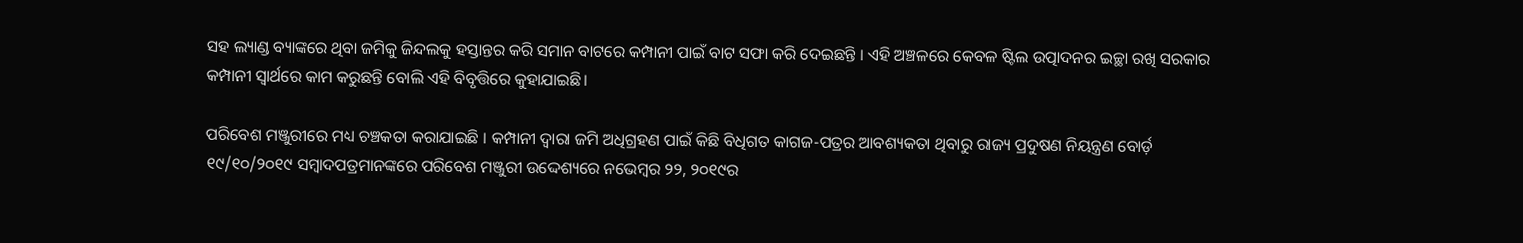ସହ ଲ୍ୟାଣ୍ଡ ବ୍ୟାଙ୍କରେ ଥିବା ଜମିକୁ ଜିନ୍ଦଲକୁ ହସ୍ତାନ୍ତର କରି ସମାନ ବାଟରେ କମ୍ପାନୀ ପାଇଁ ବାଟ ସଫା କରି ଦେଇଛନ୍ତି । ଏହି ଅଞ୍ଚଳରେ କେବଳ ଷ୍ଟିଲ ଉତ୍ପାଦନର ଇଚ୍ଛା ରଖି ସରକାର କମ୍ପାନୀ ସ୍ୱାର୍ଥରେ କାମ କରୁଛନ୍ତି ବୋଲି ଏହି ବିବୃତ୍ତିରେ କୁହାଯାଇଛି।

ପରିବେଶ ମଞ୍ଜୁରୀରେ ମଧ୍ୟ ଚଞ୍ଚକତା କରାଯାଇଛି । କମ୍ପାନୀ ଦ୍ୱାରା ଜମି ଅଧିଗ୍ରହଣ ପାଇଁ କିଛି ବିଧିଗତ କାଗଜ-ପତ୍ରର ଆବଶ୍ୟକତା ଥିବାରୁ ରାଜ୍ୟ ପ୍ରଦୁଷଣ ନିୟନ୍ତ୍ରଣ ବୋର୍ଡ଼ ୧୯/୧୦/୨୦୧୯ ସମ୍ବାଦପତ୍ରମାନଙ୍କରେ ପରିବେଶ ମଞ୍ଜୁରୀ ଉଦ୍ଦେଶ୍ୟରେ ନଭେମ୍ବର ୨୨, ୨୦୧୯ର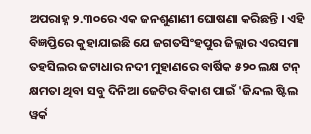ଅପରାହ୍ନ ୨.୩୦ରେ ଏକ ଜନଶୁଣାଣୀ ଘୋଷଣା କରିଛନ୍ତି । ଏହି ବିଜ୍ଞପ୍ତିରେ କୁହାଯାଇଛି ଯେ ଜଗତସିଂହପୁର ଜିଲ୍ଲାର ଏରସମା ତହସିଲର ଜଟାଧାର ନଦୀ ମୁହାଣରେ ବାର୍ଷିକ ୫୨୦ ଲକ୍ଷ ଟନ୍ କ୍ଷମତା ଥିବା ସବୁ ଦିନିଆ ଜେଟିର ବିକାଶ ପାଇଁ 'ଜିନ୍ଦଲ ଷ୍ଟିଲ ୱର୍କ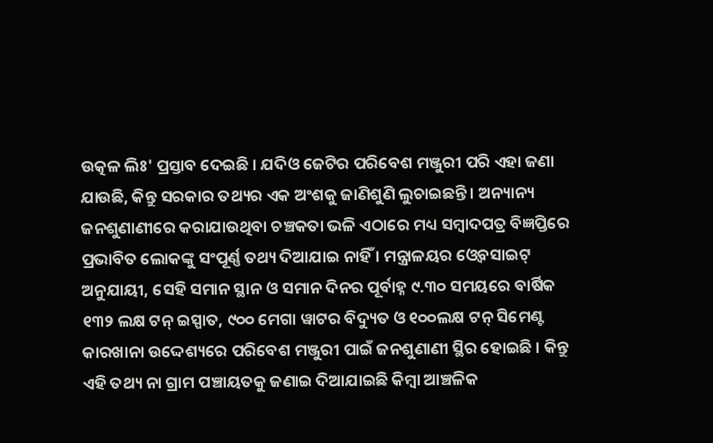ଉତ୍କଳ ଲିଃ' ପ୍ରସ୍ତାବ ଦେଇଛି । ଯଦିଓ ଜେଟିର ପରିବେଶ ମଞ୍ଜୁରୀ ପରି ଏହା ଜଣା ଯାଉଛି, କିନ୍ତୁ ସରକାର ତଥ୍ୟର ଏକ ଅଂଶକୁ ଜାଣିଶୁଣି ଲୁଚାଇଛନ୍ତି । ଅନ୍ୟାନ୍ୟ ଜନଶୁଣାଣୀରେ କରାଯାଉଥିବା ଚଞ୍ଚକତା ଭଳି ଏଠାରେ ମଧ୍ୟ ସମ୍ବାଦପତ୍ର ବିଜ୍ଞପ୍ତିରେ ପ୍ରଭାବିତ ଲୋକଙ୍କୁ ସଂପୂର୍ଣ୍ଣ ତଥ୍ୟ ଦିଆଯାଇ ନାହିଁ । ମନ୍ତ୍ରାଳୟର ଓ୍ୱେବସାଇଟ୍  ଅନୁଯାୟୀ, ସେହି ସମାନ ସ୍ଥାନ ଓ ସମାନ ଦିନର ପୂର୍ବାହ୍ନ ୯.୩୦ ସମୟରେ ବାର୍ଷିକ ୧୩୨ ଲକ୍ଷ ଟନ୍ ଇସ୍ପାତ, ୯୦୦ ମେଗା ୱାଟର ବିଦ୍ୟୁତ ଓ ୧୦୦ଲକ୍ଷ ଟନ୍ ସିମେଣ୍ଟ କାରଖାନା ଉଦ୍ଦେଶ୍ୟରେ ପରିବେଶ ମଞ୍ଜୁରୀ ପାଇଁ ଜନଶୁଣାଣୀ ସ୍ଥିର ହୋଇଛି । କିନ୍ତୁ ଏହି ତଥ୍ୟ ନା ଗ୍ରାମ ପଞ୍ଚାୟତକୁ ଜଣାଇ ଦିଆଯାଇଛି କିମ୍ବା ଆଞ୍ଚଳିକ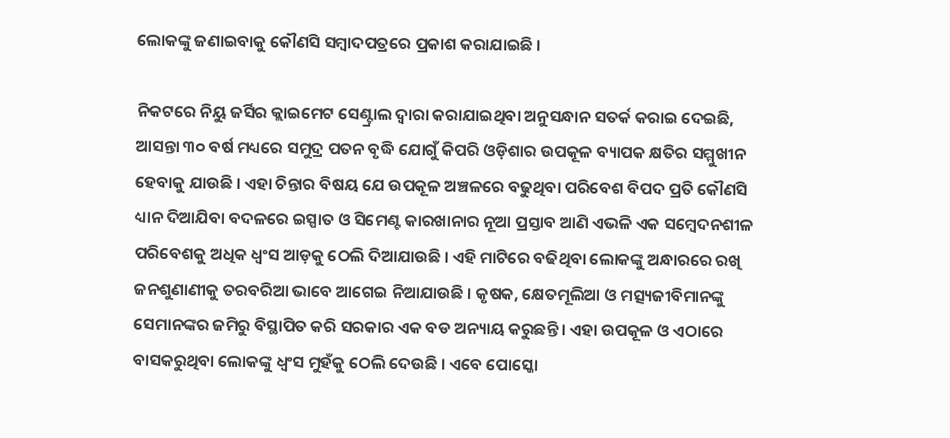ଲୋକଙ୍କୁ ଜଣାଇବାକୁ କୌଣସି ସମ୍ବାଦପତ୍ରରେ ପ୍ରକାଶ କରାଯାଇଛି ।

ନିକଟରେ ନିୟୁ ଜର୍ସିର କ୍ଲାଇମେଟ ସେଣ୍ଟ୍ରାଲ ଦ୍ୱାରା କରାଯାଇଥିବା ଅନୁସନ୍ଧାନ ସତର୍କ କରାଇ ଦେଇଛି, ଆସନ୍ତା ୩୦ ବର୍ଷ ମଧ୍ୟରେ ସମୁଦ୍ର ପତନ ବୃଦ୍ଧି ଯୋଗୁଁ କିପରି ଓଡ଼ିଶାର ଉପକୂଳ ବ୍ୟାପକ କ୍ଷତିର ସମ୍ମୁଖୀନ ହେବାକୁ ଯାଉଛି । ଏହା ଚିନ୍ତାର ବିଷୟ ଯେ ଉପକୂଳ ଅଞ୍ଚଳରେ ବଢୁଥିବା ପରିବେଶ ବିପଦ ପ୍ରତି କୌଣସି ଧ୍ୟାନ ଦିଆଯିବା ବଦଳରେ ଇସ୍ପାତ ଓ ସିମେଣ୍ଟ କାରଖାନାର ନୂଆ ପ୍ରସ୍ତାବ ଆଣି ଏଭଳି ଏକ ସମ୍ବେଦନଶୀଳ ପରିବେଶକୁ ଅଧିକ ଧ୍ୱଂସ ଆଡ଼କୁ ଠେଲି ଦିଆଯାଉଛି । ଏହି ମାଟିରେ ବଢିଥିବା ଲୋକଙ୍କୁ ଅନ୍ଧାରରେ ରଖି ଜନଶୁଣାଣୀକୁ ତରବରିଆ ଭାବେ ଆଗେଇ ନିଆଯାଉଛି । କୃଷକ, କ୍ଷେତମୂଲିଆ ଓ ମତ୍ସ୍ୟଜୀବିମାନଙ୍କୁ ସେମାନଙ୍କର ଜମିରୁ ବିସ୍ଥାପିତ କରି ସରକାର ଏକ ବଡ ଅନ୍ୟାୟ କରୁଛନ୍ତି । ଏହା ଉପକୂଳ ଓ ଏଠାରେ ବାସକରୁଥିବା ଲୋକଙ୍କୁ ଧ୍ୱଂସ ମୁହଁକୁ ଠେଲି ଦେଉଛି । ଏବେ ପୋସ୍କୋ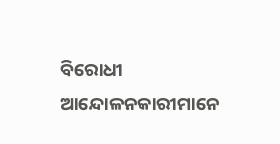ବିରୋଧୀ ଆନ୍ଦୋଳନକାରୀମାନେ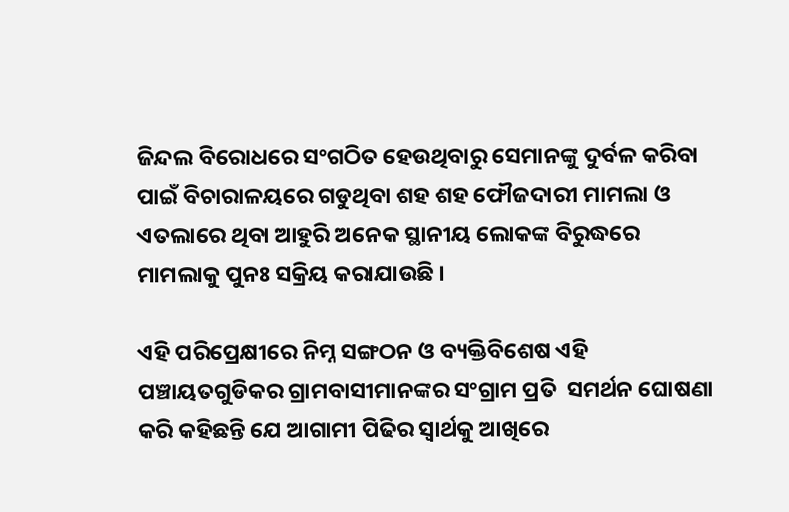ଜିନ୍ଦଲ ବିରୋଧରେ ସଂଗଠିତ ହେଉଥିବାରୁ ସେମାନଙ୍କୁ ଦୁର୍ବଳ କରିବା ପାଇଁ ବିଚାରାଳୟରେ ଗଡୁଥିବା ଶହ ଶହ ଫୌଜଦାରୀ ମାମଲା ଓ ଏତଲାରେ ଥିବା ଆହୁରି ଅନେକ ସ୍ଥାନୀୟ ଲୋକଙ୍କ ବିରୁଦ୍ଧରେ ମାମଲାକୁ ପୁନଃ ସକ୍ରିୟ କରାଯାଉଛି ।

ଏହି ପରିପ୍ରେକ୍ଷୀରେ ନିମ୍ନ ସଙ୍ଗଠନ ଓ ବ୍ୟକ୍ତିବିଶେଷ ଏହି ପଞ୍ଚାୟତଗୁଡିକର ଗ୍ରାମବାସୀମାନଙ୍କର ସଂଗ୍ରାମ ପ୍ରତି  ସମର୍ଥନ ଘୋଷଣା କରି କହିଛନ୍ତି ଯେ ଆଗାମୀ ପିଢିର ସ୍ୱାର୍ଥକୁ ଆଖିରେ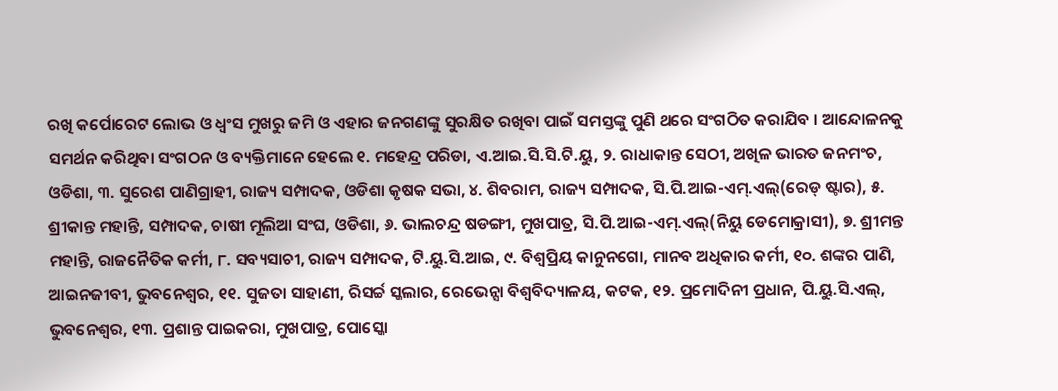ରଖି କର୍ପୋରେଟ ଲୋଭ ଓ ଧ୍ୱଂସ ମୁଖରୁ ଜମି ଓ ଏହାର ଜନଗଣଙ୍କୁ ସୁରକ୍ଷିତ ରଖିବା ପାଇଁ ସମସ୍ତଙ୍କୁ ପୁଣି ଥରେ ସଂଗଠିତ କରାଯିବ । ଆନ୍ଦୋଳନକୁ ସମର୍ଥନ କରିଥିବା ସଂଗଠନ ଓ ବ୍ୟକ୍ତିମାନେ ହେଲେ ୧. ମହେନ୍ଦ୍ର ପରିଡା, ଏ.ଆଇ.ସି.ସି.ଟି.ୟୁ, ୨. ରାଧାକାନ୍ତ ସେଠୀ, ଅଖିଳ ଭାରତ ଜନମଂଚ, ଓଡିଶା, ୩. ସୁରେଶ ପାଣିଗ୍ରାହୀ, ରାଜ୍ୟ ସମ୍ପାଦକ, ଓଡିଶା କୃଷକ ସଭା, ୪. ଶିବରାମ, ରାଜ୍ୟ ସମ୍ପାଦକ, ସି.ପି.ଆଇ-ଏମ୍.ଏଲ୍(ରେଡ୍ ଷ୍ଟାର), ୫. ଶ୍ରୀକାନ୍ତ ମହାନ୍ତି, ସମ୍ପାଦକ, ଚାଷୀ ମୂଲିଆ ସଂଘ, ଓଡିଶା, ୬. ଭାଲଚନ୍ଦ୍ର ଷଡଙ୍ଗୀ, ମୁଖପାତ୍ର, ସି.ପି.ଆଇ-ଏମ୍.ଏଲ୍(ନିୟୁ ଡେମୋକ୍ରାସୀ), ୭. ଶ୍ରୀମନ୍ତ ମହାନ୍ତି, ରାଜନୈତିକ କର୍ମୀ, ୮. ସବ୍ୟସାଚୀ, ରାଜ୍ୟ ସମ୍ପାଦକ, ଟି.ୟୁ.ସି.ଆଇ, ୯. ବିଶ୍ୱପ୍ରିୟ କାନୁନଗୋ, ମାନବ ଅଧିକାର କର୍ମୀ, ୧୦. ଶଙ୍କର ପାଣି, ଆଇନଜୀବୀ, ଭୁବନେଶ୍ୱର, ୧୧. ସୁଜତା ସାହାଣୀ, ରିସର୍ଚ୍ଚ ସ୍କଲାର, ରେଭେନ୍ସା ବିଶ୍ୱବିଦ୍ୟାଳୟ, କଟକ, ୧୨. ପ୍ରମୋଦିନୀ ପ୍ରଧାନ, ପି.ୟୁ.ସି.ଏଲ୍, ଭୁବନେଶ୍ୱର, ୧୩. ପ୍ରଶାନ୍ତ ପାଇକରା, ମୁଖପାତ୍ର, ପୋସ୍କୋ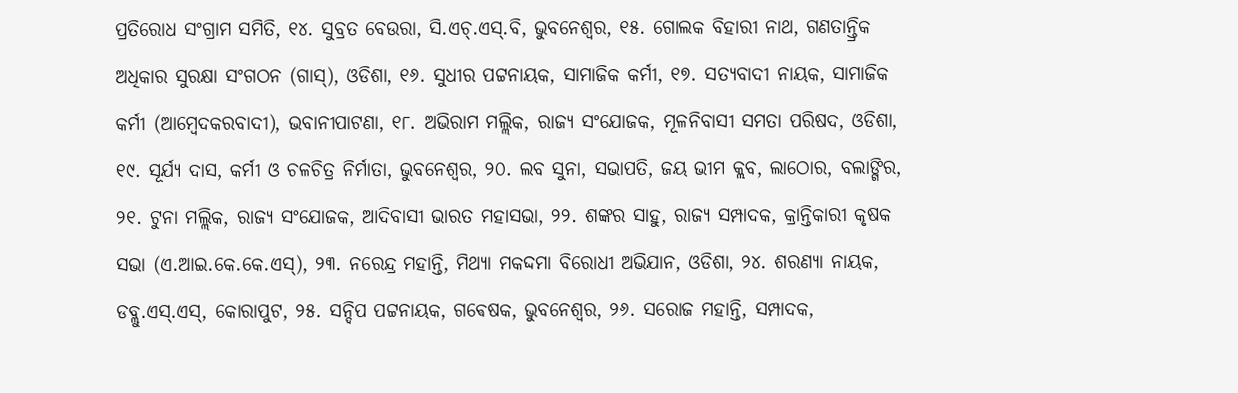ପ୍ରତିରୋଧ ସଂଗ୍ରାମ ସମିତି, ୧୪. ସୁବ୍ରତ ବେଉରା, ସି.ଏଚ୍.ଏସ୍.ବି, ଭୁବନେଶ୍ୱର, ୧୫. ଗୋଲକ ବିହାରୀ ନାଥ, ଗଣତାନ୍ତ୍ରିକ ଅଧିକାର ସୁରକ୍ଷା ସଂଗଠନ (ଗାସ୍), ଓଡିଶା, ୧୬. ସୁଧୀର ପଟ୍ଟନାୟକ, ସାମାଜିକ କର୍ମୀ, ୧୭. ସତ୍ୟବାଦୀ ନାୟକ, ସାମାଜିକ କର୍ମୀ (ଆମ୍ବେଦକରବାଦୀ), ଭବାନୀପାଟଣା, ୧୮. ଅଭିରାମ ମଲ୍ଲିକ, ରାଜ୍ୟ ସଂଯୋଜକ, ମୂଳନିବାସୀ ସମତା ପରିଷଦ, ଓଡିଶା, ୧୯. ସୂର୍ଯ୍ୟ ଦାସ, କର୍ମୀ ଓ ଚଳଚିତ୍ର ନିର୍ମାତା, ଭୁବନେଶ୍ୱର, ୨୦. ଲବ ସୁନା, ସଭାପତି, ଜୟ ଭୀମ କ୍ଲବ, ଲାଠୋର, ବଲାଙ୍ଗିର, ୨୧. ଟୁନା ମଲ୍ଲିକ, ରାଜ୍ୟ ସଂଯୋଜକ, ଆଦିବାସୀ ଭାରତ ମହାସଭା, ୨୨. ଶଙ୍କର ସାହୁ, ରାଜ୍ୟ ସମ୍ପାଦକ, କ୍ରାନ୍ତିକାରୀ କୃଷକ ସଭା (ଏ.ଆଇ.କେ.କେ.ଏସ୍), ୨୩. ନରେନ୍ଦ୍ର ମହାନ୍ତି, ମିଥ୍ୟା ମକଦ୍ଦମା ବିରୋଧୀ ଅଭିଯାନ, ଓଡିଶା, ୨୪. ଶରଣ୍ୟା ନାୟକ, ଡବ୍ଲୁ.ଏସ୍.ଏସ୍, କୋରାପୁଟ, ୨୫. ସନ୍ଦିପ ପଟ୍ଟନାୟକ, ଗଵେଷକ, ଭୁବନେଶ୍ୱର, ୨୬. ସରୋଜ ମହାନ୍ତି, ସମ୍ପାଦକ,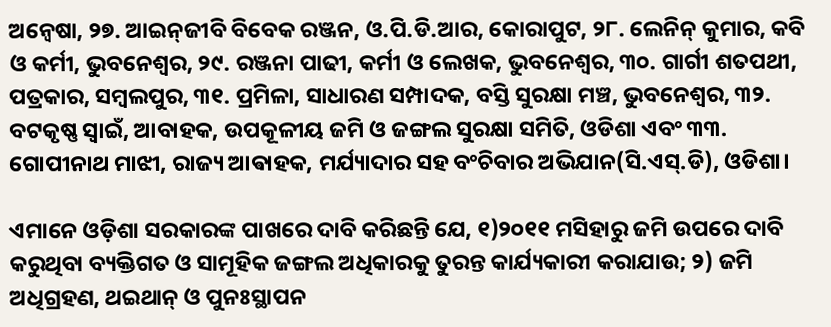ଅନ୍ୱେଷା, ୨୭. ଆଇନ୍‌ଜୀବି ବିବେକ ରଞ୍ଜନ, ଓ.ପି.ଡି.ଆର, କୋରାପୁଟ, ୨୮. ଲେନିନ୍ କୁମାର, କବି ଓ କର୍ମୀ, ଭୁବନେଶ୍ୱର, ୨୯. ରଞ୍ଜନା ପାଢୀ, କର୍ମୀ ଓ ଲେଖକ, ଭୁବନେଶ୍ୱର, ୩୦. ଗାର୍ଗୀ ଶତପଥୀ, ପତ୍ରକାର, ସମ୍ବଲପୁର, ୩୧. ପ୍ରମିଳା, ସାଧାରଣ ସମ୍ପାଦକ, ବସ୍ତି ସୁରକ୍ଷା ମଞ୍ଚ, ଭୁବନେଶ୍ୱର, ୩୨. ବଟକୃଷ୍ଣ ସ୍ୱାଇଁ, ଆବାହକ, ଉପକୂଳୀୟ ଜମି ଓ ଜଙ୍ଗଲ ସୁରକ୍ଷା ସମିତି, ଓଡିଶା ଏବଂ ୩୩. ଗୋପୀନାଥ ମାଝୀ, ରାଜ୍ୟ ଆଵାହକ, ମର୍ଯ୍ୟାଦାର ସହ ବଂଚିବାର ଅଭିଯାନ(ସି.ଏସ୍.ଡି), ଓଡିଶା।

ଏମାନେ ଓଡ଼ିଶା ସରକାରଙ୍କ ପାଖରେ ଦାବି କରିଛନ୍ତି ଯେ, ୧)୨୦୧୧ ମସିହାରୁ ଜମି ଉପରେ ଦାବି କରୁଥିବା ବ୍ୟକ୍ତିଗତ ଓ ସାମୂହିକ ଜଙ୍ଗଲ ଅଧିକାରକୁ ତୁରନ୍ତ କାର୍ଯ୍ୟକାରୀ କରାଯାଉ; ୨) ଜମି ଅଧିଗ୍ରହଣ, ଥଇଥାନ୍ ଓ ପୁନଃସ୍ଥାପନ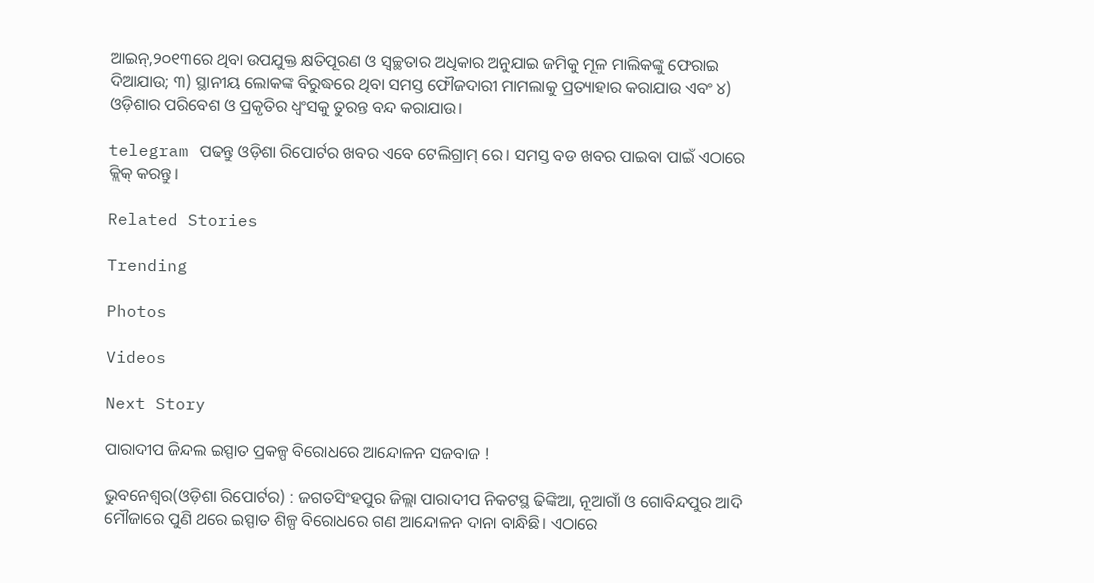ଆଇନ୍,୨୦୧୩ରେ ଥିବା ଉପଯୁକ୍ତ କ୍ଷତିପୂରଣ ଓ ସ୍ୱଚ୍ଛତାର ଅଧିକାର ଅନୁଯାଇ ଜମିକୁ ମୂଳ ମାଲିକଙ୍କୁ ଫେରାଇ ଦିଆଯାଉ; ୩) ସ୍ଥାନୀୟ ଲୋକଙ୍କ ବିରୁଦ୍ଧରେ ଥିବା ସମସ୍ତ ଫୌଜଦାରୀ ମାମଲାକୁ ପ୍ରତ୍ୟାହାର କରାଯାଉ ଏବଂ ୪) ଓଡ଼ିଶାର ପରିବେଶ ଓ ପ୍ରକୃତିର ଧ୍ୱଂସକୁ ତୁରନ୍ତ ବନ୍ଦ କରାଯାଉ।

telegram ପଢନ୍ତୁ ଓଡ଼ିଶା ରିପୋର୍ଟର ଖବର ଏବେ ଟେଲିଗ୍ରାମ୍ ରେ। ସମସ୍ତ ବଡ ଖବର ପାଇବା ପାଇଁ ଏଠାରେ କ୍ଲିକ୍ କରନ୍ତୁ।

Related Stories

Trending

Photos

Videos

Next Story

ପାରାଦୀପ ଜିନ୍ଦଲ ଇସ୍ପାତ ପ୍ରକଳ୍ପ ବିରୋଧରେ ଆନ୍ଦୋଳନ ସଜବାଜ !

ଭୁବନେଶ୍ୱର(ଓଡ଼ିଶା ରିପୋର୍ଟର) : ଜଗତସିଂହପୁର ଜିଲ୍ଲା ପାରାଦୀପ ନିକଟସ୍ଥ ଢିଙ୍କିଆ, ନୂଆଗାଁ ଓ ଗୋବିନ୍ଦପୁର ଆଦି ମୌଜାରେ ପୁଣି ଥରେ ଇସ୍ପାତ ଶିଳ୍ପ ବିରୋଧରେ ଗଣ ଆନ୍ଦୋଳନ ଦାନା ବାନ୍ଧିଛି। ଏଠାରେ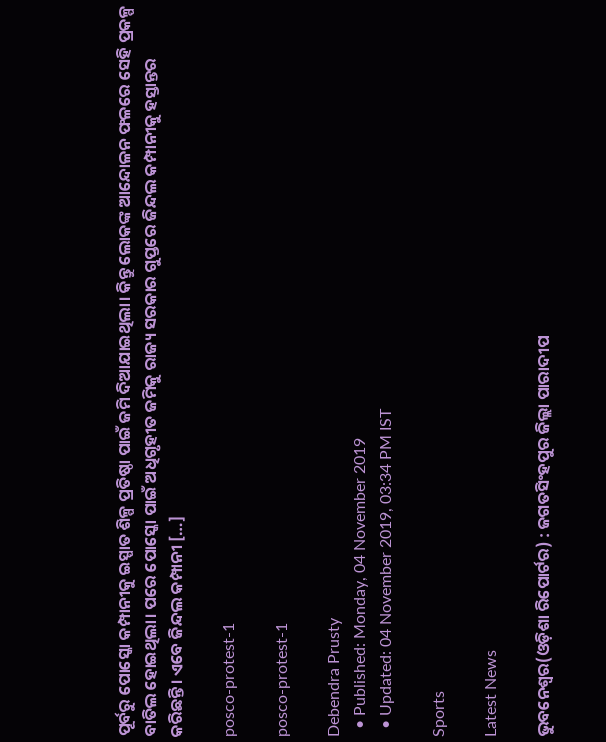ପୂର୍ବରୁ ପୋସ୍କୋ କମ୍ପାନୀକୁ ଇସ୍ପାତ ଶିଳ୍ପ ପ୍ରତିଷ୍ଠା ପାଇଁ ଜମି ଦିଆଯାଇଥିଲା। କିନ୍ତୁ ଲୋକଙ୍କ ଆନ୍ଦୋଳନ ଫଳରେ ସେହି ପ୍ରକଳ୍ପ ବାତିଲ ହୋଇଥିଲା। ପରେ ପୋସ୍କୋ ପାଇଁ ଅଧିଗୃହୀତ ଜମିକୁ ରାଜ୍ୟ ସରକାର ଗୁପ୍ତରେ ଜିନ୍ଦଲ କମ୍ପାନୀକୁ ହସ୍ତାନ୍ତର କରିଛନ୍ତି। ଏବେ ଜିନ୍ଦଲ କମ୍ପାନୀ […]

posco-protest-1

posco-protest-1

Debendra Prusty
  • Published: Monday, 04 November 2019
  • Updated: 04 November 2019, 03:34 PM IST

Sports

Latest News

ଭୁବନେଶ୍ୱର(ଓଡ଼ିଶା ରିପୋର୍ଟର) : ଜଗତସିଂହପୁର ଜିଲ୍ଲା ପାରାଦୀପ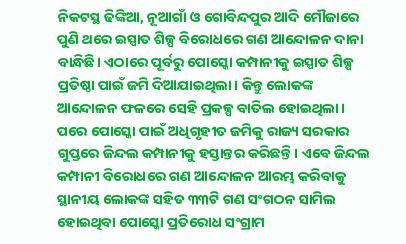ନିକଟସ୍ଥ ଢିଙ୍କିଆ, ନୂଆଗାଁ ଓ ଗୋବିନ୍ଦପୁର ଆଦି ମୌଜାରେ ପୁଣି ଥରେ ଇସ୍ପାତ ଶିଳ୍ପ ବିରୋଧରେ ଗଣ ଆନ୍ଦୋଳନ ଦାନା ବାନ୍ଧିଛି। ଏଠାରେ ପୂର୍ବରୁ ପୋସ୍କୋ କମ୍ପାନୀକୁ ଇସ୍ପାତ ଶିଳ୍ପ ପ୍ରତିଷ୍ଠା ପାଇଁ ଜମି ଦିଆଯାଇଥିଲା। କିନ୍ତୁ ଲୋକଙ୍କ ଆନ୍ଦୋଳନ ଫଳରେ ସେହି ପ୍ରକଳ୍ପ ବାତିଲ ହୋଇଥିଲା। ପରେ ପୋସ୍କୋ ପାଇଁ ଅଧିଗୃହୀତ ଜମିକୁ ରାଜ୍ୟ ସରକାର ଗୁପ୍ତରେ ଜିନ୍ଦଲ କମ୍ପାନୀକୁ ହସ୍ତାନ୍ତର କରିଛନ୍ତି। ଏବେ ଜିନ୍ଦଲ କମ୍ପାନୀ ବିରୋଧରେ ଗଣ ଆନ୍ଦୋଳନ ଆରମ୍ଭ କରିବାକୁ ସ୍ଥାନୀୟ ଲୋକଙ୍କ ସହିତ ୩୩ଟି ଗଣ ସଂଗଠନ ସାମିଲ ହୋଇଥିବା ପୋସ୍କୋ ପ୍ରତିରୋଧ ସଂଗ୍ରାମ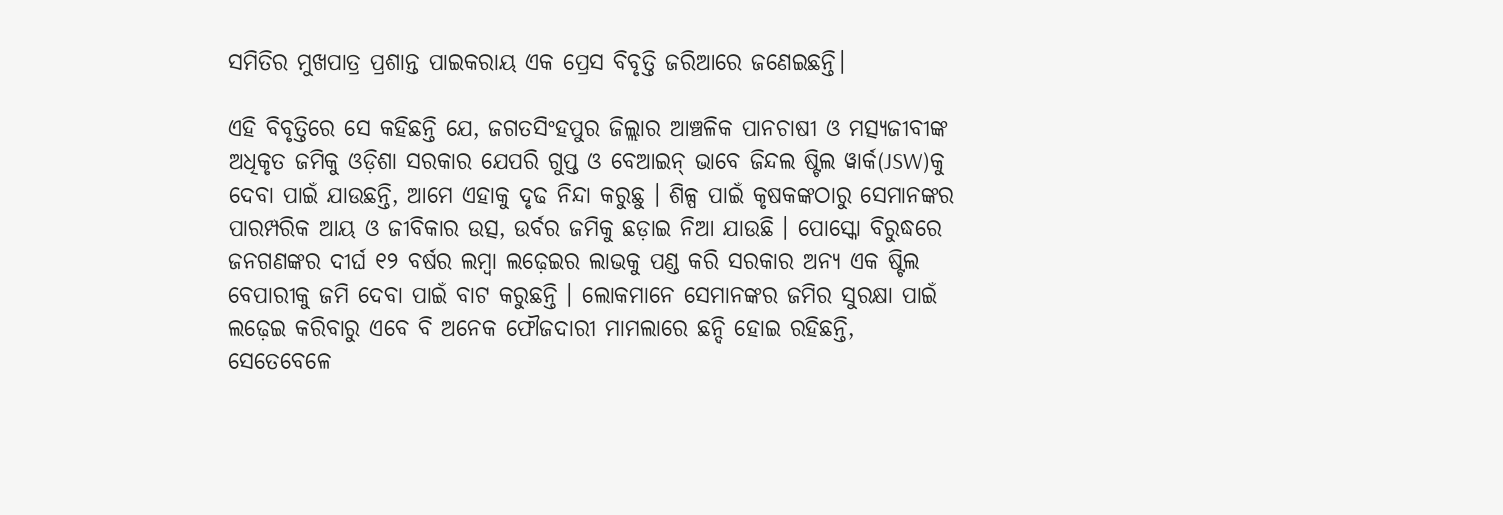ସମିତିର ମୁଖପାତ୍ର ପ୍ରଶାନ୍ତ ପାଇକରାୟ ଏକ ପ୍ରେସ ବିବୃତ୍ତି ଜରିଆରେ ଜଣେଇଛନ୍ତି।

ଏହି ବିବୃତ୍ତିରେ ସେ କହିଛନ୍ତି ଯେ, ଜଗତସିଂହପୁର ଜିଲ୍ଲାର ଆଞ୍ଚଳିକ ପାନଚାଷୀ ଓ ମତ୍ସ୍ୟଜୀବୀଙ୍କ ଅଧିକୃତ ଜମିକୁ ଓଡ଼ିଶା ସରକାର ଯେପରି ଗୁପ୍ତ ଓ ବେଆଇନ୍ ଭାବେ ଜିନ୍ଦଲ ଷ୍ଟିଲ ୱାର୍କ(JSW)କୁ ଦେବା ପାଇଁ ଯାଉଛନ୍ତି, ଆମେ ଏହାକୁ ଦୃଢ ନିନ୍ଦା କରୁଛୁ । ଶିଳ୍ପ ପାଇଁ କୃଷକଙ୍କଠାରୁ ସେମାନଙ୍କର ପାରମ୍ପରିକ ଆୟ ଓ ଜୀବିକାର ଉତ୍ସ, ଉର୍ବର ଜମିକୁ ଛଡ଼ାଇ ନିଆ ଯାଉଛି । ପୋସ୍କୋ ବିରୁଦ୍ଧରେ ଜନଗଣଙ୍କର ଦୀର୍ଘ ୧୨ ବର୍ଷର ଲମ୍ବା ଲଢ଼େଇର ଲାଭକୁ ପଣ୍ଡ କରି ସରକାର ଅନ୍ୟ ଏକ ଷ୍ଟିଲ ବେପାରୀକୁ ଜମି ଦେବା ପାଇଁ ବାଟ କରୁଛନ୍ତି । ଲୋକମାନେ ସେମାନଙ୍କର ଜମିର ସୁରକ୍ଷା ପାଇଁ ଲଢ଼େଇ କରିବାରୁ ଏବେ ବି ଅନେକ ଫୌଜଦାରୀ ମାମଲାରେ ଛନ୍ଦି ହୋଇ ରହିଛନ୍ତି, ସେତେବେଳେ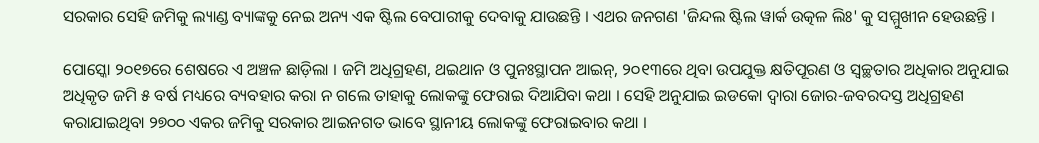ସରକାର ସେହି ଜମିକୁ ଲ୍ୟାଣ୍ଡ ବ୍ୟାଙ୍କକୁ ନେଇ ଅନ୍ୟ ଏକ ଷ୍ଟିଲ ବେପାରୀକୁ ଦେବାକୁ ଯାଉଛନ୍ତି । ଏଥର ଜନଗଣ 'ଜିନ୍ଦଲ ଷ୍ଟିଲ ୱାର୍କ ଉତ୍କଳ ଲିଃ' କୁ ସମ୍ମୁଖୀନ ହେଉଛନ୍ତି ।

ପୋସ୍କୋ ୨୦୧୭ରେ ଶେଷରେ ଏ ଅଞ୍ଚଳ ଛାଡ଼ିଲା । ଜମି ଅଧିଗ୍ରହଣ, ଥଇଥାନ ଓ ପୁନଃସ୍ଥାପନ ଆଇନ୍, ୨୦୧୩ରେ ଥିବା ଉପଯୁକ୍ତ କ୍ଷତିପୂରଣ ଓ ସ୍ୱଚ୍ଛତାର ଅଧିକାର ଅନୁଯାଇ ଅଧିକୃତ ଜମି ୫ ବର୍ଷ ମଧ୍ୟରେ ବ୍ୟବହାର କରା ନ ଗଲେ ତାହାକୁ ଲୋକଙ୍କୁ ଫେରାଇ ଦିଆଯିବା କଥା । ସେହି ଅନୁଯାଇ ଇଡକୋ ଦ୍ୱାରା ଜୋର-ଜବରଦସ୍ତ ଅଧିଗ୍ରହଣ କରାଯାଇଥିବା ୨୭୦୦ ଏକର ଜମିକୁ ସରକାର ଆଇନଗତ ଭାବେ ସ୍ଥାନୀୟ ଲୋକଙ୍କୁ ଫେରାଇବାର କଥା ।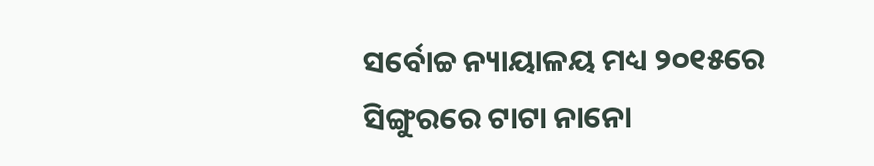ସର୍ବୋଚ୍ଚ ନ୍ୟାୟାଳୟ ମଧ୍ୟ ୨୦୧୫ରେ ସିଙ୍ଗୁରରେ ଟାଟା ନାନୋ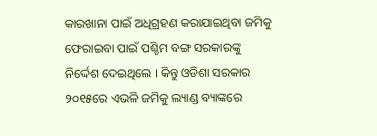କାରଖାନା ପାଇଁ ଅଧିଗ୍ରହଣ କରାଯାଇଥିବା ଜମିକୁ ଫେରାଇବା ପାଇଁ ପଶ୍ଚିମ ବଙ୍ଗ ସରକାରଙ୍କୁ ନିର୍ଦ୍ଦେଶ ଦେଇଥିଲେ । କିନ୍ତୁ ଓଡିଶା ସରକାର ୨୦୧୫ରେ ଏଭଳି ଜମିକୁ ଲ୍ୟାଣ୍ଡ ବ୍ୟାଙ୍କରେ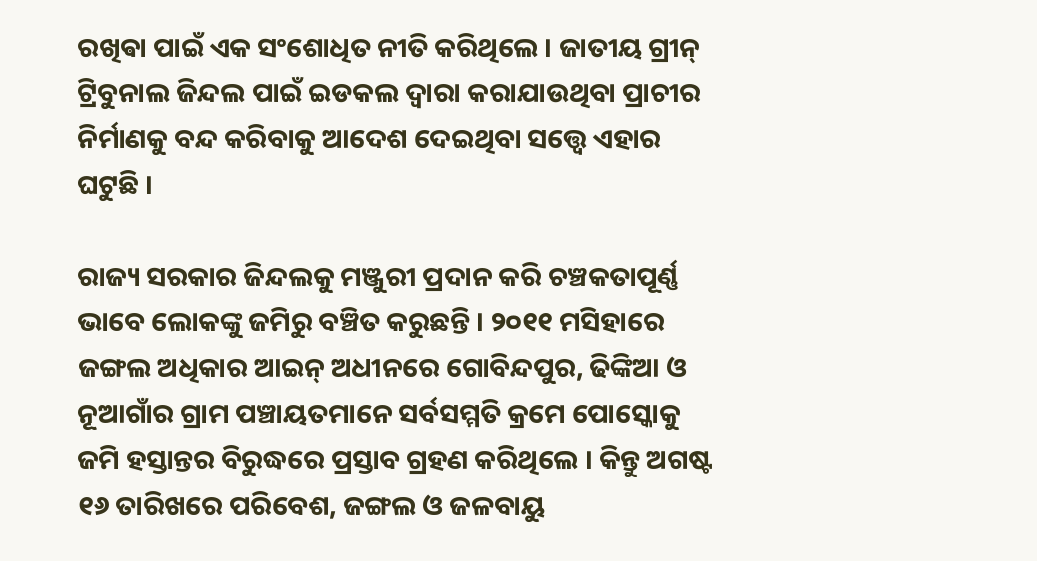ରଖିଵା ପାଇଁ ଏକ ସଂଶୋଧିତ ନୀତି କରିଥିଲେ । ଜାତୀୟ ଗ୍ରୀନ୍ ଟ୍ରିବୁନାଲ ଜିନ୍ଦଲ ପାଇଁ ଇଡକଲ ଦ୍ୱାରା କରାଯାଉଥିବା ପ୍ରାଚୀର ନିର୍ମାଣକୁ ବନ୍ଦ କରିବାକୁ ଆଦେଶ ଦେଇଥିବା ସତ୍ତ୍ୱେ ଏହାର ଘଟୁଛି ।

ରାଜ୍ୟ ସରକାର ଜିନ୍ଦଲକୁ ମଞ୍ଜୁରୀ ପ୍ରଦାନ କରି ଚଞ୍ଚକତାପୂର୍ଣ୍ଣ ଭାବେ ଲୋକଙ୍କୁ ଜମିରୁ ବଞ୍ଚିତ କରୁଛନ୍ତି । ୨୦୧୧ ମସିହାରେ ଜଙ୍ଗଲ ଅଧିକାର ଆଇନ୍ ଅଧୀନରେ ଗୋବିନ୍ଦପୁର, ଢିଙ୍କିଆ ଓ ନୂଆଗାଁର ଗ୍ରାମ ପଞ୍ଚାୟତମାନେ ସର୍ବସମ୍ମତି କ୍ରମେ ପୋସ୍କୋକୁ ଜମି ହସ୍ତାନ୍ତର ବିରୁଦ୍ଧରେ ପ୍ରସ୍ତାବ ଗ୍ରହଣ କରିଥିଲେ । କିନ୍ତୁ ଅଗଷ୍ଟ ୧୬ ତାରିଖରେ ପରିବେଶ, ଜଙ୍ଗଲ ଓ ଜଳବାୟୁ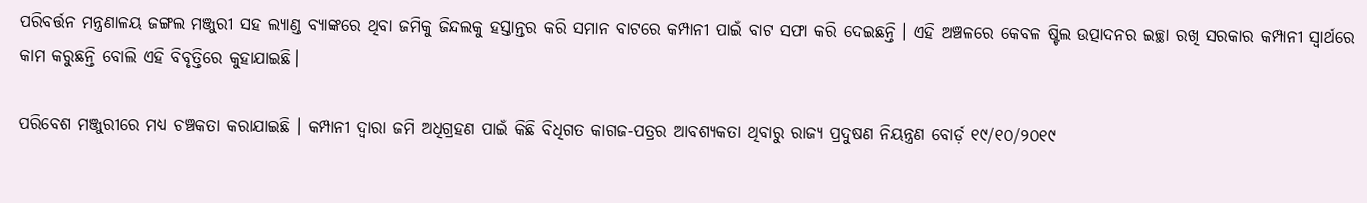ପରିବର୍ତ୍ତନ ମନ୍ତ୍ରଣାଳୟ ଜଙ୍ଗଲ ମଞ୍ଜୁରୀ ସହ ଲ୍ୟାଣ୍ଡ ବ୍ୟାଙ୍କରେ ଥିବା ଜମିକୁ ଜିନ୍ଦଲକୁ ହସ୍ତାନ୍ତର କରି ସମାନ ବାଟରେ କମ୍ପାନୀ ପାଇଁ ବାଟ ସଫା କରି ଦେଇଛନ୍ତି । ଏହି ଅଞ୍ଚଳରେ କେବଳ ଷ୍ଟିଲ ଉତ୍ପାଦନର ଇଚ୍ଛା ରଖି ସରକାର କମ୍ପାନୀ ସ୍ୱାର୍ଥରେ କାମ କରୁଛନ୍ତି ବୋଲି ଏହି ବିବୃତ୍ତିରେ କୁହାଯାଇଛି।

ପରିବେଶ ମଞ୍ଜୁରୀରେ ମଧ୍ୟ ଚଞ୍ଚକତା କରାଯାଇଛି । କମ୍ପାନୀ ଦ୍ୱାରା ଜମି ଅଧିଗ୍ରହଣ ପାଇଁ କିଛି ବିଧିଗତ କାଗଜ-ପତ୍ରର ଆବଶ୍ୟକତା ଥିବାରୁ ରାଜ୍ୟ ପ୍ରଦୁଷଣ ନିୟନ୍ତ୍ରଣ ବୋର୍ଡ଼ ୧୯/୧୦/୨୦୧୯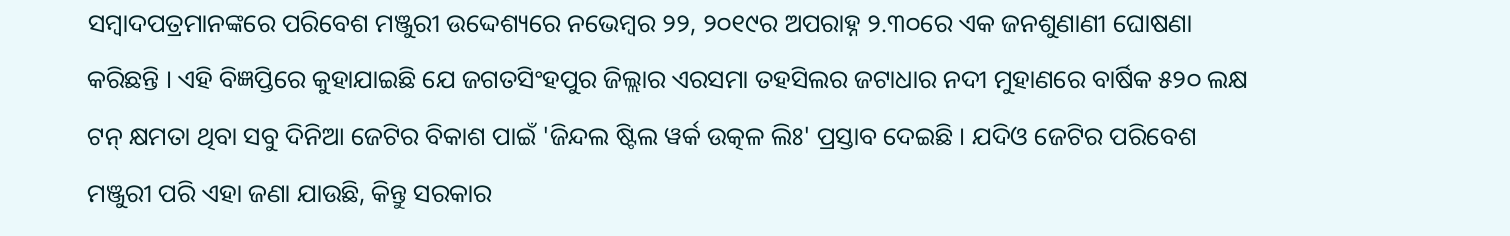ସମ୍ବାଦପତ୍ରମାନଙ୍କରେ ପରିବେଶ ମଞ୍ଜୁରୀ ଉଦ୍ଦେଶ୍ୟରେ ନଭେମ୍ବର ୨୨, ୨୦୧୯ର ଅପରାହ୍ନ ୨.୩୦ରେ ଏକ ଜନଶୁଣାଣୀ ଘୋଷଣା କରିଛନ୍ତି । ଏହି ବିଜ୍ଞପ୍ତିରେ କୁହାଯାଇଛି ଯେ ଜଗତସିଂହପୁର ଜିଲ୍ଲାର ଏରସମା ତହସିଲର ଜଟାଧାର ନଦୀ ମୁହାଣରେ ବାର୍ଷିକ ୫୨୦ ଲକ୍ଷ ଟନ୍ କ୍ଷମତା ଥିବା ସବୁ ଦିନିଆ ଜେଟିର ବିକାଶ ପାଇଁ 'ଜିନ୍ଦଲ ଷ୍ଟିଲ ୱର୍କ ଉତ୍କଳ ଲିଃ' ପ୍ରସ୍ତାବ ଦେଇଛି । ଯଦିଓ ଜେଟିର ପରିବେଶ ମଞ୍ଜୁରୀ ପରି ଏହା ଜଣା ଯାଉଛି, କିନ୍ତୁ ସରକାର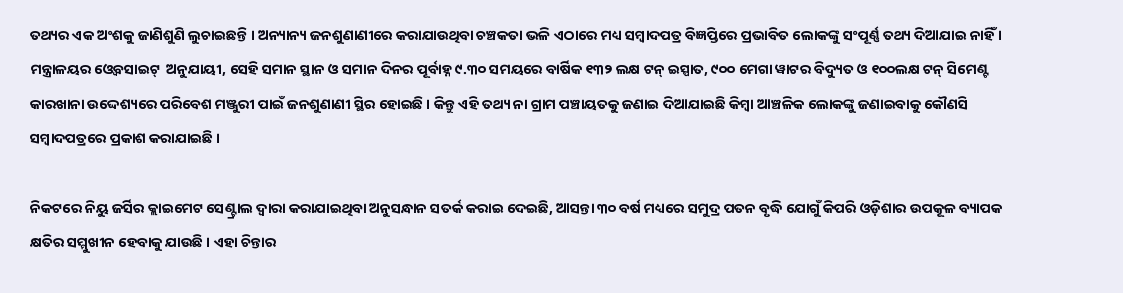ତଥ୍ୟର ଏକ ଅଂଶକୁ ଜାଣିଶୁଣି ଲୁଚାଇଛନ୍ତି । ଅନ୍ୟାନ୍ୟ ଜନଶୁଣାଣୀରେ କରାଯାଉଥିବା ଚଞ୍ଚକତା ଭଳି ଏଠାରେ ମଧ୍ୟ ସମ୍ବାଦପତ୍ର ବିଜ୍ଞପ୍ତିରେ ପ୍ରଭାବିତ ଲୋକଙ୍କୁ ସଂପୂର୍ଣ୍ଣ ତଥ୍ୟ ଦିଆଯାଇ ନାହିଁ । ମନ୍ତ୍ରାଳୟର ଓ୍ୱେବସାଇଟ୍  ଅନୁଯାୟୀ, ସେହି ସମାନ ସ୍ଥାନ ଓ ସମାନ ଦିନର ପୂର୍ବାହ୍ନ ୯.୩୦ ସମୟରେ ବାର୍ଷିକ ୧୩୨ ଲକ୍ଷ ଟନ୍ ଇସ୍ପାତ, ୯୦୦ ମେଗା ୱାଟର ବିଦ୍ୟୁତ ଓ ୧୦୦ଲକ୍ଷ ଟନ୍ ସିମେଣ୍ଟ କାରଖାନା ଉଦ୍ଦେଶ୍ୟରେ ପରିବେଶ ମଞ୍ଜୁରୀ ପାଇଁ ଜନଶୁଣାଣୀ ସ୍ଥିର ହୋଇଛି । କିନ୍ତୁ ଏହି ତଥ୍ୟ ନା ଗ୍ରାମ ପଞ୍ଚାୟତକୁ ଜଣାଇ ଦିଆଯାଇଛି କିମ୍ବା ଆଞ୍ଚଳିକ ଲୋକଙ୍କୁ ଜଣାଇବାକୁ କୌଣସି ସମ୍ବାଦପତ୍ରରେ ପ୍ରକାଶ କରାଯାଇଛି ।

ନିକଟରେ ନିୟୁ ଜର୍ସିର କ୍ଲାଇମେଟ ସେଣ୍ଟ୍ରାଲ ଦ୍ୱାରା କରାଯାଇଥିବା ଅନୁସନ୍ଧାନ ସତର୍କ କରାଇ ଦେଇଛି, ଆସନ୍ତା ୩୦ ବର୍ଷ ମଧ୍ୟରେ ସମୁଦ୍ର ପତନ ବୃଦ୍ଧି ଯୋଗୁଁ କିପରି ଓଡ଼ିଶାର ଉପକୂଳ ବ୍ୟାପକ କ୍ଷତିର ସମ୍ମୁଖୀନ ହେବାକୁ ଯାଉଛି । ଏହା ଚିନ୍ତାର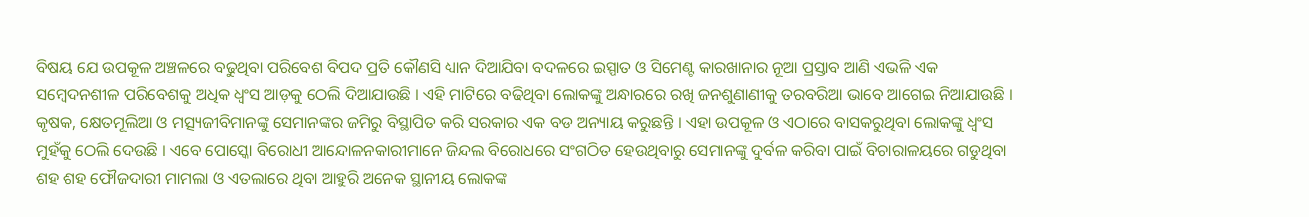ବିଷୟ ଯେ ଉପକୂଳ ଅଞ୍ଚଳରେ ବଢୁଥିବା ପରିବେଶ ବିପଦ ପ୍ରତି କୌଣସି ଧ୍ୟାନ ଦିଆଯିବା ବଦଳରେ ଇସ୍ପାତ ଓ ସିମେଣ୍ଟ କାରଖାନାର ନୂଆ ପ୍ରସ୍ତାବ ଆଣି ଏଭଳି ଏକ ସମ୍ବେଦନଶୀଳ ପରିବେଶକୁ ଅଧିକ ଧ୍ୱଂସ ଆଡ଼କୁ ଠେଲି ଦିଆଯାଉଛି । ଏହି ମାଟିରେ ବଢିଥିବା ଲୋକଙ୍କୁ ଅନ୍ଧାରରେ ରଖି ଜନଶୁଣାଣୀକୁ ତରବରିଆ ଭାବେ ଆଗେଇ ନିଆଯାଉଛି । କୃଷକ, କ୍ଷେତମୂଲିଆ ଓ ମତ୍ସ୍ୟଜୀବିମାନଙ୍କୁ ସେମାନଙ୍କର ଜମିରୁ ବିସ୍ଥାପିତ କରି ସରକାର ଏକ ବଡ ଅନ୍ୟାୟ କରୁଛନ୍ତି । ଏହା ଉପକୂଳ ଓ ଏଠାରେ ବାସକରୁଥିବା ଲୋକଙ୍କୁ ଧ୍ୱଂସ ମୁହଁକୁ ଠେଲି ଦେଉଛି । ଏବେ ପୋସ୍କୋ ବିରୋଧୀ ଆନ୍ଦୋଳନକାରୀମାନେ ଜିନ୍ଦଲ ବିରୋଧରେ ସଂଗଠିତ ହେଉଥିବାରୁ ସେମାନଙ୍କୁ ଦୁର୍ବଳ କରିବା ପାଇଁ ବିଚାରାଳୟରେ ଗଡୁଥିବା ଶହ ଶହ ଫୌଜଦାରୀ ମାମଲା ଓ ଏତଲାରେ ଥିବା ଆହୁରି ଅନେକ ସ୍ଥାନୀୟ ଲୋକଙ୍କ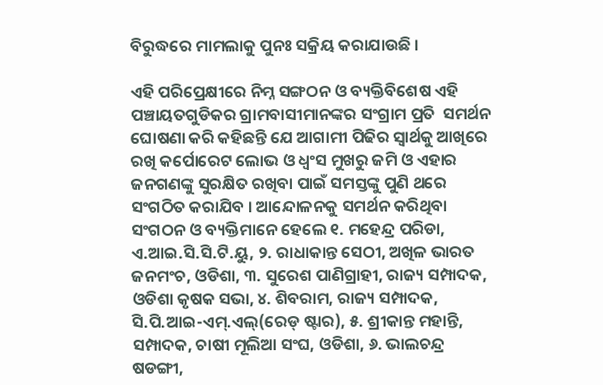ବିରୁଦ୍ଧରେ ମାମଲାକୁ ପୁନଃ ସକ୍ରିୟ କରାଯାଉଛି ।

ଏହି ପରିପ୍ରେକ୍ଷୀରେ ନିମ୍ନ ସଙ୍ଗଠନ ଓ ବ୍ୟକ୍ତିବିଶେଷ ଏହି ପଞ୍ଚାୟତଗୁଡିକର ଗ୍ରାମବାସୀମାନଙ୍କର ସଂଗ୍ରାମ ପ୍ରତି  ସମର୍ଥନ ଘୋଷଣା କରି କହିଛନ୍ତି ଯେ ଆଗାମୀ ପିଢିର ସ୍ୱାର୍ଥକୁ ଆଖିରେ ରଖି କର୍ପୋରେଟ ଲୋଭ ଓ ଧ୍ୱଂସ ମୁଖରୁ ଜମି ଓ ଏହାର ଜନଗଣଙ୍କୁ ସୁରକ୍ଷିତ ରଖିବା ପାଇଁ ସମସ୍ତଙ୍କୁ ପୁଣି ଥରେ ସଂଗଠିତ କରାଯିବ । ଆନ୍ଦୋଳନକୁ ସମର୍ଥନ କରିଥିବା ସଂଗଠନ ଓ ବ୍ୟକ୍ତିମାନେ ହେଲେ ୧. ମହେନ୍ଦ୍ର ପରିଡା, ଏ.ଆଇ.ସି.ସି.ଟି.ୟୁ, ୨. ରାଧାକାନ୍ତ ସେଠୀ, ଅଖିଳ ଭାରତ ଜନମଂଚ, ଓଡିଶା, ୩. ସୁରେଶ ପାଣିଗ୍ରାହୀ, ରାଜ୍ୟ ସମ୍ପାଦକ, ଓଡିଶା କୃଷକ ସଭା, ୪. ଶିବରାମ, ରାଜ୍ୟ ସମ୍ପାଦକ, ସି.ପି.ଆଇ-ଏମ୍.ଏଲ୍(ରେଡ୍ ଷ୍ଟାର), ୫. ଶ୍ରୀକାନ୍ତ ମହାନ୍ତି, ସମ୍ପାଦକ, ଚାଷୀ ମୂଲିଆ ସଂଘ, ଓଡିଶା, ୬. ଭାଲଚନ୍ଦ୍ର ଷଡଙ୍ଗୀ,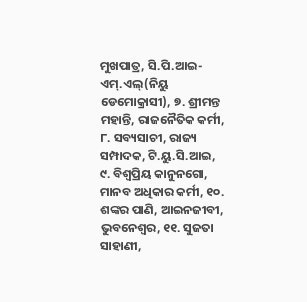ମୁଖପାତ୍ର, ସି.ପି.ଆଇ-ଏମ୍.ଏଲ୍(ନିୟୁ ଡେମୋକ୍ରାସୀ), ୭. ଶ୍ରୀମନ୍ତ ମହାନ୍ତି, ରାଜନୈତିକ କର୍ମୀ, ୮. ସବ୍ୟସାଚୀ, ରାଜ୍ୟ ସମ୍ପାଦକ, ଟି.ୟୁ.ସି.ଆଇ, ୯. ବିଶ୍ୱପ୍ରିୟ କାନୁନଗୋ, ମାନବ ଅଧିକାର କର୍ମୀ, ୧୦. ଶଙ୍କର ପାଣି, ଆଇନଜୀବୀ, ଭୁବନେଶ୍ୱର, ୧୧. ସୁଜତା ସାହାଣୀ,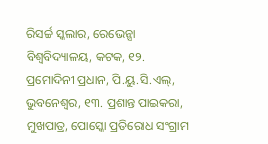ରିସର୍ଚ୍ଚ ସ୍କଲାର, ରେଭେନ୍ସା ବିଶ୍ୱବିଦ୍ୟାଳୟ, କଟକ, ୧୨. ପ୍ରମୋଦିନୀ ପ୍ରଧାନ, ପି.ୟୁ.ସି.ଏଲ୍, ଭୁବନେଶ୍ୱର, ୧୩. ପ୍ରଶାନ୍ତ ପାଇକରା, ମୁଖପାତ୍ର, ପୋସ୍କୋ ପ୍ରତିରୋଧ ସଂଗ୍ରାମ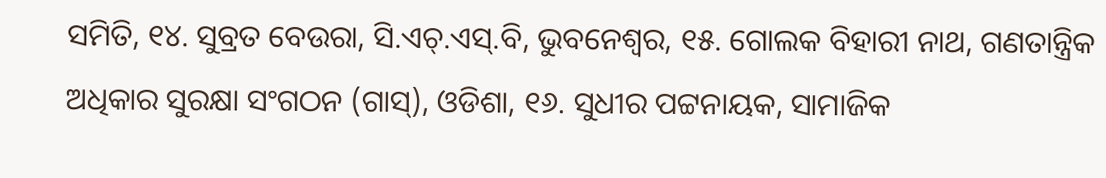ସମିତି, ୧୪. ସୁବ୍ରତ ବେଉରା, ସି.ଏଚ୍.ଏସ୍.ବି, ଭୁବନେଶ୍ୱର, ୧୫. ଗୋଲକ ବିହାରୀ ନାଥ, ଗଣତାନ୍ତ୍ରିକ ଅଧିକାର ସୁରକ୍ଷା ସଂଗଠନ (ଗାସ୍), ଓଡିଶା, ୧୬. ସୁଧୀର ପଟ୍ଟନାୟକ, ସାମାଜିକ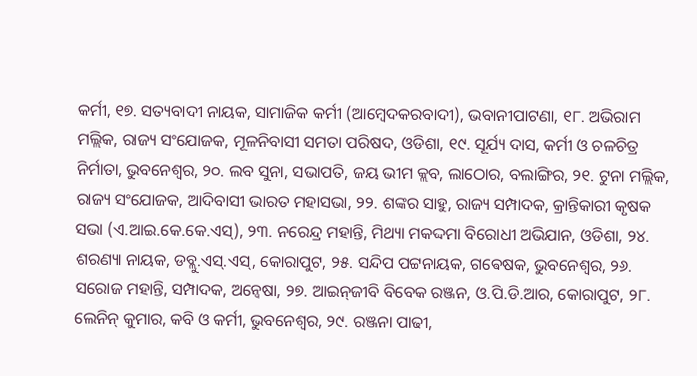କର୍ମୀ, ୧୭. ସତ୍ୟବାଦୀ ନାୟକ, ସାମାଜିକ କର୍ମୀ (ଆମ୍ବେଦକରବାଦୀ), ଭବାନୀପାଟଣା, ୧୮. ଅଭିରାମ ମଲ୍ଲିକ, ରାଜ୍ୟ ସଂଯୋଜକ, ମୂଳନିବାସୀ ସମତା ପରିଷଦ, ଓଡିଶା, ୧୯. ସୂର୍ଯ୍ୟ ଦାସ, କର୍ମୀ ଓ ଚଳଚିତ୍ର ନିର୍ମାତା, ଭୁବନେଶ୍ୱର, ୨୦. ଲବ ସୁନା, ସଭାପତି, ଜୟ ଭୀମ କ୍ଲବ, ଲାଠୋର, ବଲାଙ୍ଗିର, ୨୧. ଟୁନା ମଲ୍ଲିକ, ରାଜ୍ୟ ସଂଯୋଜକ, ଆଦିବାସୀ ଭାରତ ମହାସଭା, ୨୨. ଶଙ୍କର ସାହୁ, ରାଜ୍ୟ ସମ୍ପାଦକ, କ୍ରାନ୍ତିକାରୀ କୃଷକ ସଭା (ଏ.ଆଇ.କେ.କେ.ଏସ୍), ୨୩. ନରେନ୍ଦ୍ର ମହାନ୍ତି, ମିଥ୍ୟା ମକଦ୍ଦମା ବିରୋଧୀ ଅଭିଯାନ, ଓଡିଶା, ୨୪. ଶରଣ୍ୟା ନାୟକ, ଡବ୍ଲୁ.ଏସ୍.ଏସ୍, କୋରାପୁଟ, ୨୫. ସନ୍ଦିପ ପଟ୍ଟନାୟକ, ଗଵେଷକ, ଭୁବନେଶ୍ୱର, ୨୬. ସରୋଜ ମହାନ୍ତି, ସମ୍ପାଦକ, ଅନ୍ୱେଷା, ୨୭. ଆଇନ୍‌ଜୀବି ବିବେକ ରଞ୍ଜନ, ଓ.ପି.ଡି.ଆର, କୋରାପୁଟ, ୨୮. ଲେନିନ୍ କୁମାର, କବି ଓ କର୍ମୀ, ଭୁବନେଶ୍ୱର, ୨୯. ରଞ୍ଜନା ପାଢୀ,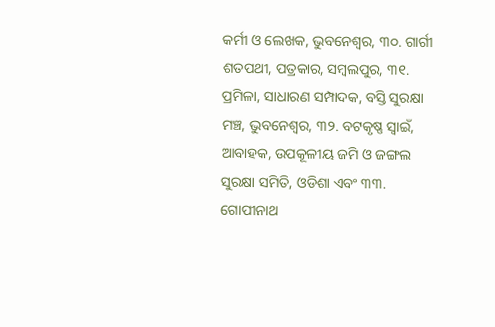କର୍ମୀ ଓ ଲେଖକ, ଭୁବନେଶ୍ୱର, ୩୦. ଗାର୍ଗୀ ଶତପଥୀ, ପତ୍ରକାର, ସମ୍ବଲପୁର, ୩୧. ପ୍ରମିଳା, ସାଧାରଣ ସମ୍ପାଦକ, ବସ୍ତି ସୁରକ୍ଷା ମଞ୍ଚ, ଭୁବନେଶ୍ୱର, ୩୨. ବଟକୃଷ୍ଣ ସ୍ୱାଇଁ, ଆବାହକ, ଉପକୂଳୀୟ ଜମି ଓ ଜଙ୍ଗଲ ସୁରକ୍ଷା ସମିତି, ଓଡିଶା ଏବଂ ୩୩. ଗୋପୀନାଥ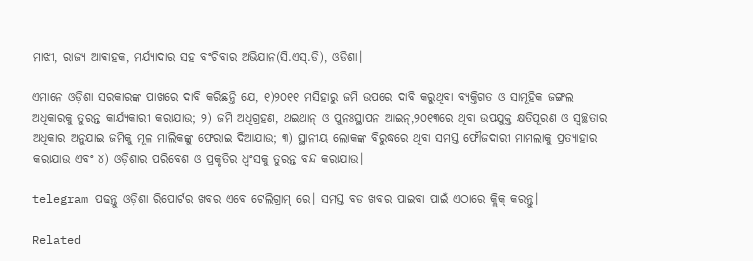ମାଝୀ, ରାଜ୍ୟ ଆଵାହକ, ମର୍ଯ୍ୟାଦାର ସହ ବଂଚିବାର ଅଭିଯାନ(ସି.ଏସ୍.ଡି), ଓଡିଶା।

ଏମାନେ ଓଡ଼ିଶା ସରକାରଙ୍କ ପାଖରେ ଦାବି କରିଛନ୍ତି ଯେ, ୧)୨୦୧୧ ମସିହାରୁ ଜମି ଉପରେ ଦାବି କରୁଥିବା ବ୍ୟକ୍ତିଗତ ଓ ସାମୂହିକ ଜଙ୍ଗଲ ଅଧିକାରକୁ ତୁରନ୍ତ କାର୍ଯ୍ୟକାରୀ କରାଯାଉ; ୨) ଜମି ଅଧିଗ୍ରହଣ, ଥଇଥାନ୍ ଓ ପୁନଃସ୍ଥାପନ ଆଇନ୍,୨୦୧୩ରେ ଥିବା ଉପଯୁକ୍ତ କ୍ଷତିପୂରଣ ଓ ସ୍ୱଚ୍ଛତାର ଅଧିକାର ଅନୁଯାଇ ଜମିକୁ ମୂଳ ମାଲିକଙ୍କୁ ଫେରାଇ ଦିଆଯାଉ; ୩) ସ୍ଥାନୀୟ ଲୋକଙ୍କ ବିରୁଦ୍ଧରେ ଥିବା ସମସ୍ତ ଫୌଜଦାରୀ ମାମଲାକୁ ପ୍ରତ୍ୟାହାର କରାଯାଉ ଏବଂ ୪) ଓଡ଼ିଶାର ପରିବେଶ ଓ ପ୍ରକୃତିର ଧ୍ୱଂସକୁ ତୁରନ୍ତ ବନ୍ଦ କରାଯାଉ।

telegram ପଢନ୍ତୁ ଓଡ଼ିଶା ରିପୋର୍ଟର ଖବର ଏବେ ଟେଲିଗ୍ରାମ୍ ରେ। ସମସ୍ତ ବଡ ଖବର ପାଇବା ପାଇଁ ଏଠାରେ କ୍ଲିକ୍ କରନ୍ତୁ।

Related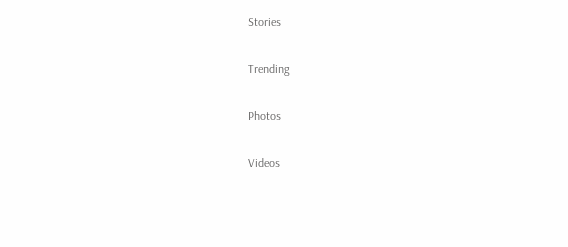Stories

Trending

Photos

Videos